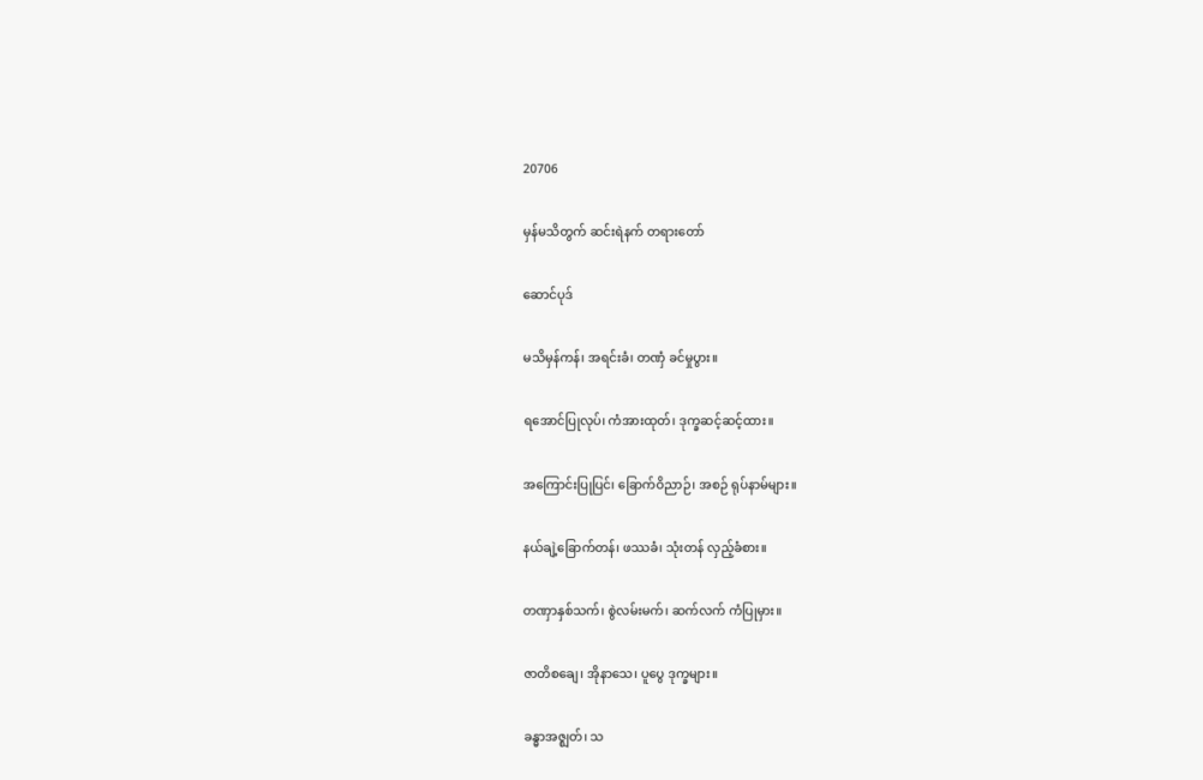20706

မှန်မသိတွက် ဆင်းရဲနက် တရားတော်

ဆောင်ပုဒ်

မသိမှန်ကန်၊ အရင်းခံ၊ တဏှံ ခင်မှုပွား။

ရအောင်ပြုလုပ်၊ ကံအားထုတ်၊ ဒုက္ခဆင့်ဆင့်ထား။

အကြောင်းပြုပြင်၊ ခြောက်ဝိညာဉ်၊ အစဉ် ရုပ်နာမ်များ။

နယ်ချဲ့ခြောက်တန်၊ ဖဿခံ၊ သုံးတန် လှည့်ခံစား။

တဏှာနှစ်သက်၊ စွဲလမ်းမက်၊ ဆက်လက် ကံပြုမှား။

ဇာတိစချေ၊ အိုနာသေ၊ ပူပွေ ဒုက္ခများ။

ခန္ဓာအဇ္ဈတ်၊ သ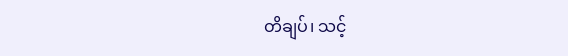တိချပ်၊ သင့်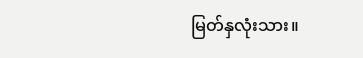မြတ်နှလုံးသား။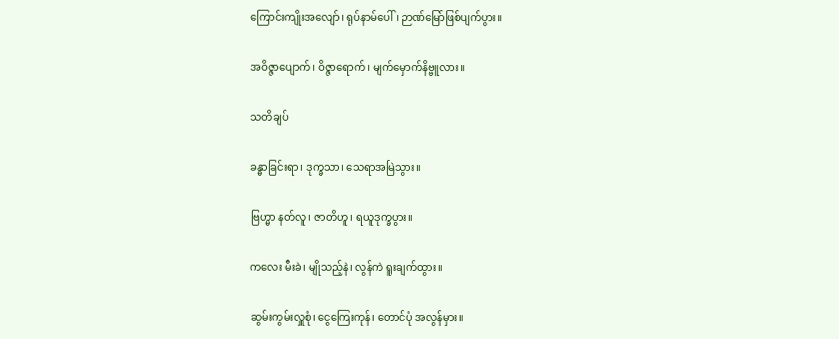ကြောင်းကျိုးအလျော်၊ ရုပ်နာမ်ပေါ်၊ ဉာဏ်မြော်ဖြစ်ပျက်ပွား။

အဝိဇ္ဇာပျောက်၊ ဝိဇ္ဇာရောက်၊ မျက်မှောက်နိဗ္ဗူလား။

သတိချပ်

ခန္ဓာခြင်းရာ၊ ဒုက္ခသာ၊ သေရာအမြဲသွား။

ဗြဟ္မာ နတ်လူ၊ ဇာတိဟူ၊ ရယူဒုက္ခပွား။

ကလေး မီးခဲ၊ မျိုသည့်နဲ၊ လွန်ကဲ ရူးချက်ထွား။

ဆွမ်းကွမ်းလှူစုံ၊ ငွေကြေးကုန်၊ တောင်ပုံ အလွန်မှား။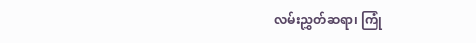လမ်းညွှတ်ဆရာ၊ ကြုံ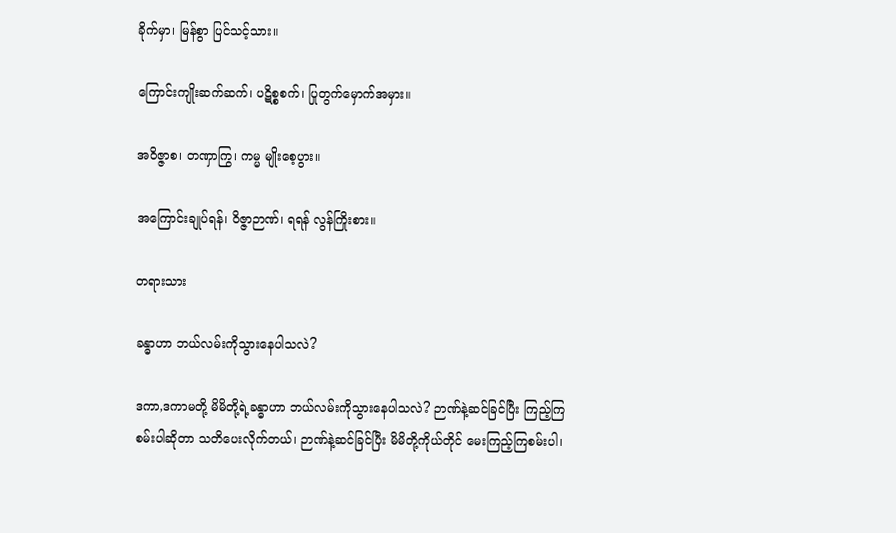ခိုက်မှာ၊ မြန်စွာ ပြင်သင့်သား။

ကြောင်းကျိုးဆက်ဆက်၊ ပဋိစ္စစက်၊ ပြုတွက်မှောက်အမှား။

အဝိဇ္ဇာစ၊ တဏှာကြွ၊ ကမ္မ မျိုးစေ့ပွား။

အကြောင်းချုပ်ရန်၊ ဝိဇ္ဇာဉာဏ်၊ ရရန် လွန်ကြိုးစား။

တရားသား

ခန္ဓာဟာ ဘယ်လမ်းကိုသွားနေပါသလဲ?

ဒကာ,ဒကာမတို့ မိမိတို့ရဲ့ခန္ဓာဟာ ဘယ်လမ်းကိုသွားနေပါသလဲ? ဉာဏ်နဲ့ဆင်ခြင်ပြီး ကြည့်ကြစမ်းပါဆိုတာ သတိပေးလိုက်တယ်၊ ဉာဏ်နဲ့ဆင်ခြင်ပြီး မိမိတို့ကိုယ်တိုင် မေးကြည့်ကြစမ်းပါ၊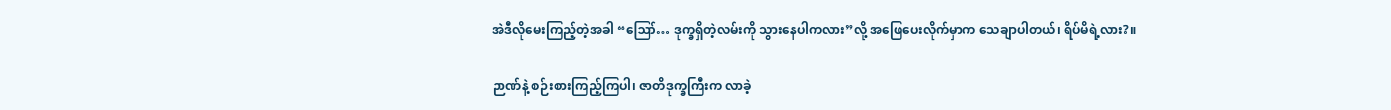အဲဒီလိုမေးကြည့်တဲ့အခါ “ဪ… ဒုက္ခရှိတဲ့လမ်းကို သွားနေပါကလား”လို့ အဖြေပေးလိုက်မှာက သေချာပါတယ်၊ ရိပ်မိရဲ့လား?။

ဉာဏ်နဲ့ စဉ်းစားကြည့်ကြပါ၊ ဇာတိဒုက္ခကြီးက လာခဲ့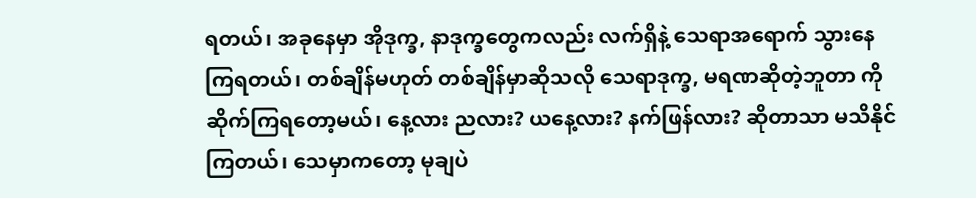ရတယ်၊ အခုနေမှာ အိုဒုက္ခ, နာဒုက္ခတွေကလည်း လက်ရှိနဲ့ သေရာအရောက် သွားနေကြရတယ်၊ တစ်ချိန်မဟုတ် တစ်ချိန်မှာဆိုသလို သေရာဒုက္ခ, မရဏဆိုတဲ့ဘူတာ ကို ဆိုက်ကြရတော့မယ်၊ နေ့လား ညလား? ယနေ့လား? နက်ဖြန်လား? ဆိုတာသာ မသိနိုင်ကြတယ်၊ သေမှာကတော့ မုချပဲ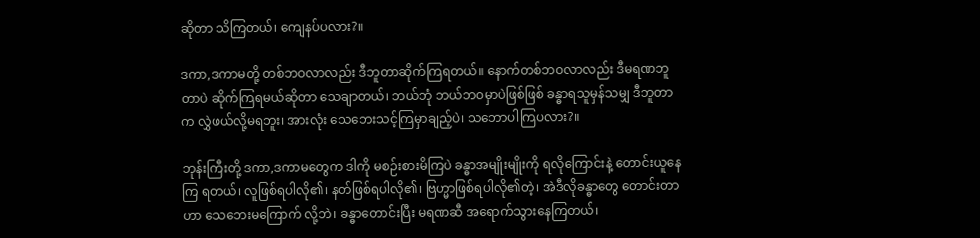ဆိုတာ သိကြတယ်၊ ကျေနပ်ပလား?။

ဒကာ,ဒကာမတို့ တစ်ဘဝလာလည်း ဒီဘူတာဆိုက်ကြရတယ်။ နောက်တစ်ဘဝလာလည်း ဒီမရဏဘူတာပဲ ဆိုက်ကြရမယ်ဆိုတာ သေချာတယ်၊ ဘယ်ဘုံ ဘယ်ဘဝမှာပဲဖြစ်ဖြစ် ခန္ဓာရသူမှန်သမျှ ဒီဘူတာက လွှဲဖယ်လို့မရဘူး၊ အားလုံး သေဘေးသင့်ကြမှာချည့်ပဲ၊ သဘောပါကြပလား?။

ဘုန်းကြီးတို့ ဒကာ,ဒကာမတွေက ဒါကို မစဉ်းစားမိကြပဲ ခန္ဓာအမျိုးမျိုးကို ရလိုကြောင်းနဲ့ တောင်းယူနေကြ ရတယ်၊ လူဖြစ်ရပါလို၏၊ နတ်ဖြစ်ရပါလို၏၊ ဗြဟ္မာဖြစ်ရပါလို၏တဲ့၊ အဲဒီလိုခန္ဓာတွေ တောင်းတာဟာ သေဘေးမကြောက် လို့ဘဲ၊ ခန္ဓာတောင်းပြီး မရဏဆီ အရောက်သွားနေကြတယ်၊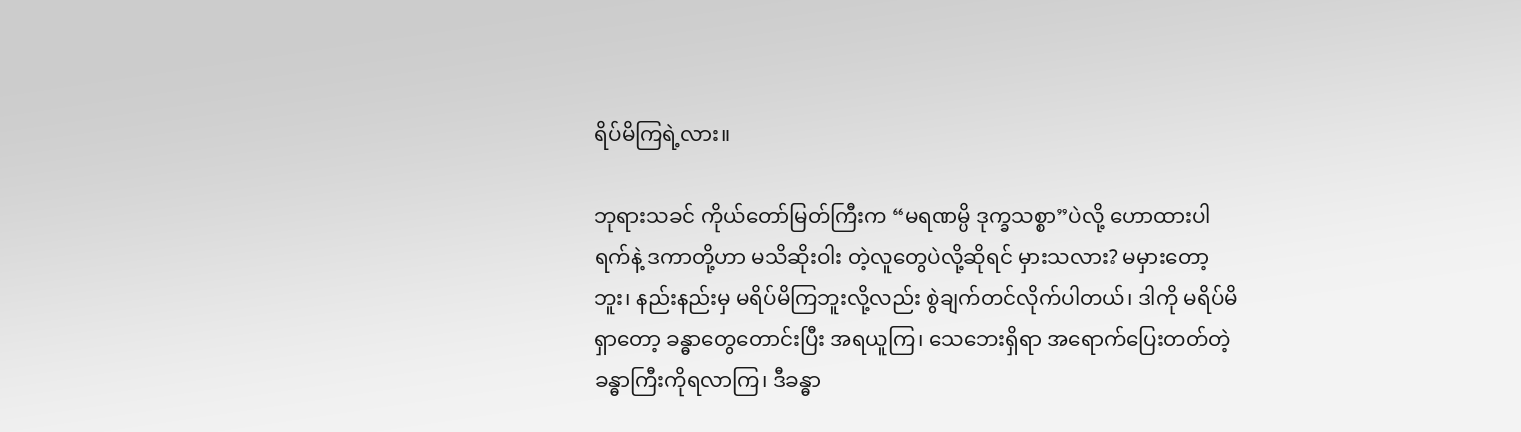ရိပ်မိကြရဲ့လား။

ဘုရားသခင် ကိုယ်တော်မြတ်ကြီးက “မရဏမ္ပိ ဒုက္ခသစ္စာ”ပဲလို့ ဟောထားပါရက်နဲ့ ဒကာတို့ဟာ မသိဆိုးဝါး တဲ့လူတွေပဲလို့ဆိုရင် မှားသလား? မမှားတော့ဘူး၊ နည်းနည်းမှ မရိပ်မိကြဘူးလို့လည်း စွဲချက်တင်လိုက်ပါတယ်၊ ဒါကို မရိပ်မိရှာတော့ ခန္ဓာတွေတောင်းပြီး အရယူကြ၊ သေဘေးရှိရာ အရောက်ပြေးတတ်တဲ့ ခန္ဓာကြီးကိုရလာကြ၊ ဒီခန္ဓာ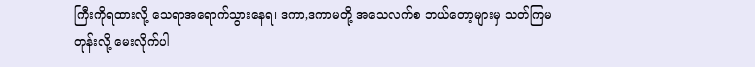ကြီးကိုရထားလို့ သေရာအရောက်သွားနေရ၊ ဒကာ,ဒကာမတို့ အသေလက်စ ဘယ်တော့များမှ သတ်ကြမတုန်းလို့ မေးလိုက်ပါ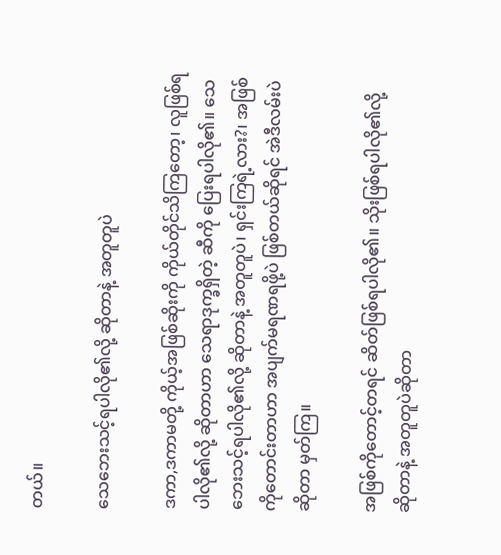တယ်။

သေဘေးသင့်ရပါလို၏လို့ ဆိုတာနဲ့ အတူတူပဲ

ဒကာ,ဒကာမတို့ ကိုယ့်အဖြစ်ဆိုးကို ကိုယ်တိုင်သိကြတော့၊ လူဖြစ်ရပါလို၏လို့ ဆိုတာဟာ သေရာဒုက္ခရှိတဲ့ ဆီကို ပြေးရပါလို၏။ သေဘေးသင့်ရပါလို၏လို့ ဆိုတာနဲ့ အတူတူပဲ၊ ရှင်းကြရဲ့လား?၊ အဖြစ်ကိုတောင်းတာဟာ အပျက်မရဏရဖို့ပဲ ဖြစ်တယ်ဆိုရင် အဲဒီလမ်းပဲဆိုတာ မှတ်ကြ။

အဖြစ်ကိုတောင့်တရင် ဆိတ်ဖြစ်ရပါလို၏။ သိုးဖြစ်ရပါလို၏လို့ ဆိုတာနဲ့ အတူတူပဲဆိုတာ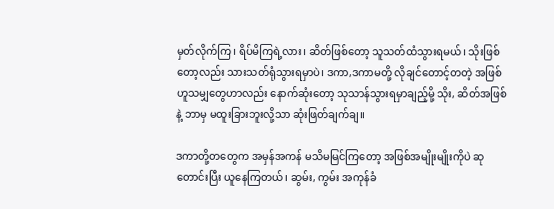မှတ်လိုက်ကြ၊ ရိပ်မိကြရဲ့လား၊ ဆိတ်ဖြစ်တော့ သူသတ်ထံသွားရမယ်၊ သိုးဖြစ်တော့လည်း သားသတ်ရုံသွားရမှာပဲ၊ ဒကာ,ဒကာမတို့ လိုချင်တောင့်တတဲ့ အဖြစ်ဟူသမျှတွေဟာလည်း နောက်ဆုံးတော့ သုသာန်သွားရမှာချည့်မို့ သိုး, ဆိတ်အဖြစ်နဲ့ ဘာမှ မထူးခြားဘူးလို့သာ ဆုံးဖြတ်ချက်ချ။

ဒကာတို့တတွေက အမှန်အကန် မသိမမြင်ကြတော့ အဖြစ်အမျိုးမျိုးကိုပဲ ဆုတောင်းပြီး ယူနေကြတယ်၊ ဆွမ်း, ကွမ်း အကုန်ခံ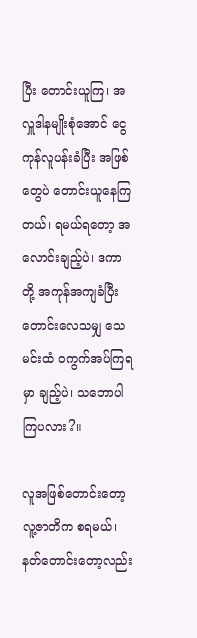ပြီး တောင်းယူကြ၊ အလှူဒါနမျိုးစုံအောင် ငွေကုန်လူပန်းခံပြီး အဖြစ်တွေပဲ တောင်းယူနေကြ တယ်၊ ရမယ်ရတော့ အလောင်းချည့်ပဲ၊ ဒကာတို့ အကုန်အကျခံပြီး တောင်းလေသမျှ သေမင်းထံ ဝကွက်အပ်ကြရမှာ ချည့်ပဲ၊ သဘောပါကြပလား?။

လူအဖြစ်တောင်းတော့ လူ့ဇာတိက စရမယ်၊ နတ်တောင်းတော့လည်း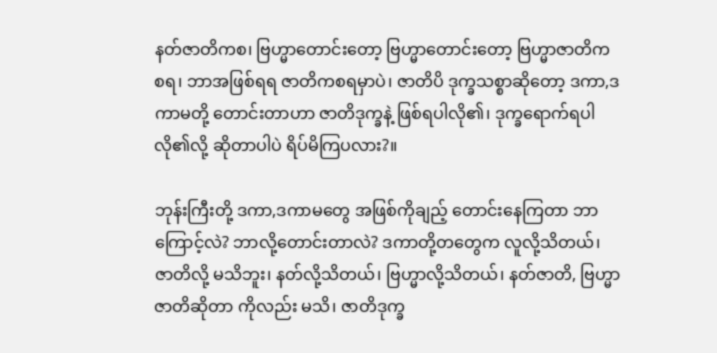နတ်ဇာတိကစ၊ ဗြဟ္မာတောင်းတော့ ဗြဟ္မာတောင်းတော့ ဗြဟ္မာဇာတိကစရ၊ ဘာအဖြစ်ရရ ဇာတိကစရမှာပဲ၊ ဇာတိပိ ဒုက္ခသစ္စာဆိုတော့ ဒကာ,ဒကာမတို့ တောင်းတာဟာ ဇာတိဒုက္ခနဲ့ ဖြစ်ရပါလို၏၊ ဒုက္ခရောက်ရပါလို၏လို့ ဆိုတာပါပဲ ရိပ်မိကြပလား?။

ဘုန်းကြီးတို့ ဒကာ,ဒကာမတွေ အဖြစ်ကိုချည့် တောင်းနေကြတာ ဘာကြောင့်လဲ? ဘာလို့တောင်းတာလဲ? ဒကာတို့တတွေက လူလို့သိတယ်၊ ဇာတိလို့ မသိဘူး၊ နတ်လို့သိတယ်၊ ဗြဟ္မာလို့သိတယ်၊ နတ်ဇာတိ, ဗြဟ္မာဇာတိဆိုတာ ကိုလည်း မသိ၊ ဇာတိဒုက္ခ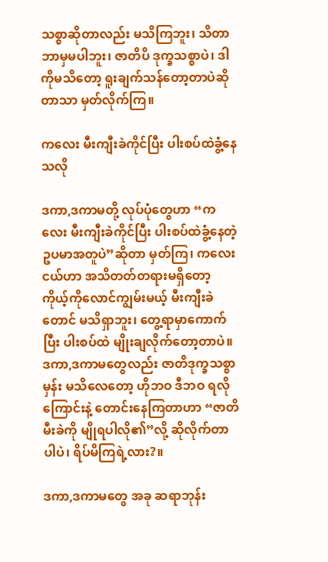သစ္စာဆိုတာလည်း မသိကြဘူး၊ သိတာ ဘာမှမပါဘူး၊ ဇာတိပိ ဒုက္ခသစ္စာပဲ၊ ဒါကိုမသိတော့ ရူးချက်သန်တော့တာပဲဆိုတာသာ မှတ်လိုက်ကြ။

ကလေး မီးကျီးခဲကိုင်ပြီး ပါးစပ်ထဲခွံ့နေသလို

ဒကာ,ဒကာမတို့ လုပ်ပုံတွေဟာ “ကလေး မီးကျီးခဲကိုင်ပြီး ပါးစပ်ထဲခွံ့နေတဲ့ ဥပမာအတူပဲ”ဆိုတာ မှတ်ကြ၊ ကလေးငယ်ဟာ အသိတတ်တရားမရှိတော့ ကိုယ့်ကိုလောင်ကျွမ်းမယ့် မီးကျီးခဲတောင် မသိရှာဘူး၊ တွေ့ရာမှာကောက် ပြီး ပါးစပ်ထဲ မျိုးချလိုက်တော့တာပဲ။ ဒကာ,ဒကာမတွေလည်း ဇာတိဒုက္ခသစ္စာမှန်း မသိလေတော့ ဟိုဘဝ ဒီဘဝ ရလိုကြောင်းနဲ့ တောင်းနေကြတာဟာ “ဇာတိမီးခဲကို မျိုရပါလို၏”လို့ ဆိုလိုက်တာပါပဲ၊ ရိပ်မိကြရဲ့လား?။

ဒကာ,ဒကာမတွေ အခု ဆရာဘုန်း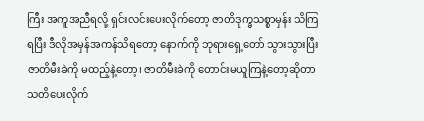ကြီး အကူအညီရလို့ ရှင်းလင်းပေးလိုက်တော့ ဇာတိဒုက္ခသစ္စာမှန်း သိကြ ရပြီး ဒီလိုအမှန်အကန်သိရတော့ နောက်ကို ဘုရားရှေ့တော် သွားသွားပြီး ဇာတိမီးခဲကို မထည့်နဲ့တော့၊ ဇာတိမီးခဲကို တောင်းမယူကြနဲ့တော့ဆိုတာ သတိပေးလိုက်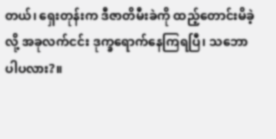တယ်၊ ရှေးတုန်းက ဒီဇာတိမီးခဲကို ထည့်တောင်းမိခဲ့လို့ အခုလက်ငင်း ဒုက္ခရောက်နေကြရပြီ၊ သဘောပါပလား?။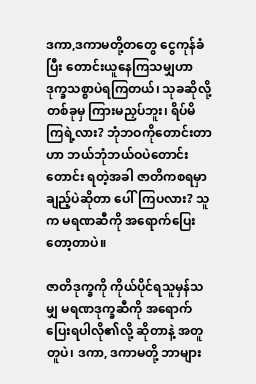ဒကာ,ဒကာမတို့တတွေ ငွေကုန်ခံပြီး တောင်းယူနေကြသမျှဟာ ဒုက္ခသစ္စာပဲရကြတယ်၊ သုခဆိုလို့ တစ်ခုမှ ကြားမညှပ်ဘူး၊ ရိပ်မိကြရဲ့လား? ဘုံဘဝကိုတောင်းတာဟာ ဘယ်ဘုံဘယ်ဝပဲတောင်းတောင်း ရတဲ့အခါ ဇာတိကစရမှာ ချည့်ပဲဆိုတာ ပေါ်ကြပလား? သူက မရဏဆီကို အရောက်ပြေးတော့တာပဲ။

ဇာတိဒုက္ခကို ကိုယ်ပိုင်ရသူမှန်သမျှ မရဏဒုက္ခဆီကို အရောက်ပြေးရပါလို၏လို့ ဆိုတာနဲ့ အတူတူပဲ၊ ဒကာ, ဒကာမတို့ ဘာများ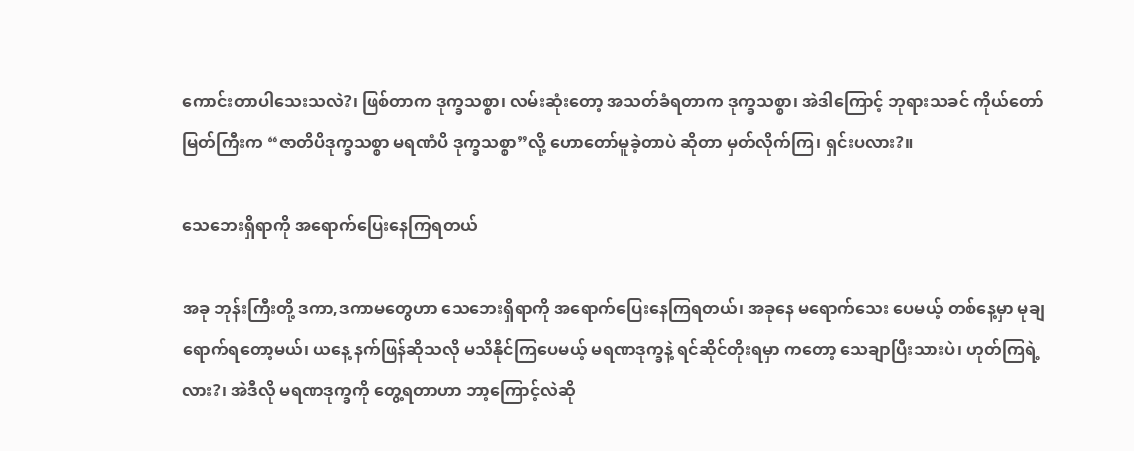ကောင်းတာပါသေးသလဲ?၊ ဖြစ်တာက ဒုက္ခသစ္စာ၊ လမ်းဆုံးတော့ အသတ်ခံရတာက ဒုက္ခသစ္စာ၊ အဲဒါကြောင့် ဘုရားသခင် ကိုယ်တော်မြတ်ကြီးက “ဇာတိပိဒုက္ခသစ္စာ မရဏံပိ ဒုက္ခသစ္စာ”လို့ ဟောတော်မူခဲ့တာပဲ ဆိုတာ မှတ်လိုက်ကြ၊ ရှင်းပလား?။

သေဘေးရှိရာကို အရောက်ပြေးနေကြရတယ်

အခု ဘုန်းကြီးတို့ ဒကာ,ဒကာမတွေဟာ သေဘေးရှိရာကို အရောက်ပြေးနေကြရတယ်၊ အခုနေ မရောက်သေး ပေမယ့် တစ်နေ့မှာ မုချရောက်ရတော့မယ်၊ ယနေ့ နက်ဖြန်ဆိုသလို မသိနိုင်ကြပေမယ့် မရဏဒုက္ခနဲ့ ရင်ဆိုင်တိုးရမှာ ကတော့ သေချာပြီးသားပဲ၊ ဟုတ်ကြရဲ့လား?၊ အဲဒီလို မရဏဒုက္ခကို တွေ့ရတာဟာ ဘာ့ကြောင့်လဲဆို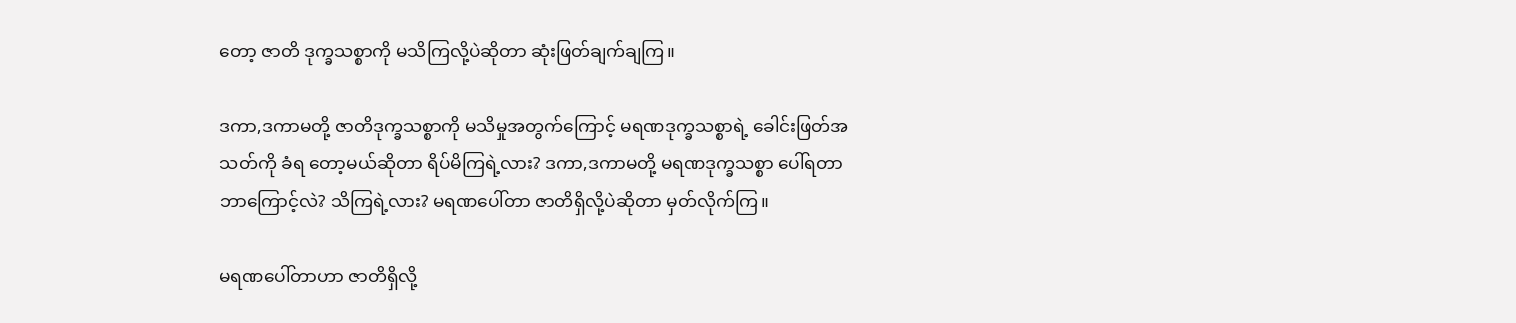တော့ ဇာတိ ဒုက္ခသစ္စာကို မသိကြလို့ပဲဆိုတာ ဆုံးဖြတ်ချက်ချကြ။

ဒကာ,ဒကာမတို့ ဇာတိဒုက္ခသစ္စာကို မသိမှုအတွက်ကြောင့် မရဏဒုက္ခသစ္စာရဲ့ ခေါင်းဖြတ်အသတ်ကို ခံရ တော့မယ်ဆိုတာ ရိပ်မိကြရဲ့လား? ဒကာ,ဒကာမတို့ မရဏဒုက္ခသစ္စာ ပေါ်ရတာ ဘာကြောင့်လဲ? သိကြရဲ့လား? မရဏပေါ်တာ ဇာတိရှိလို့ပဲဆိုတာ မှတ်လိုက်ကြ။

မရဏပေါ်တာဟာ ဇာတိရှိလို့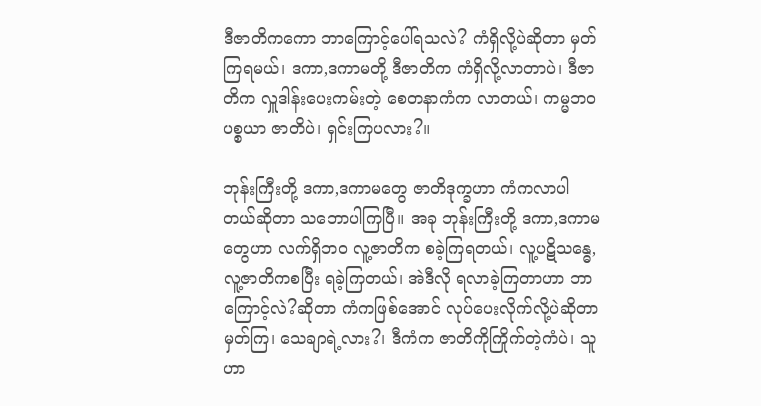ဒီဇာတိကကော ဘာကြောင့်ပေါ်ရသလဲ? ကံရှိလို့ပဲဆိုတာ မှတ်ကြရမယ်၊ ဒကာ,ဒကာမတို့ ဒီဇာတိက ကံရှိလို့လာတာပဲ၊ ဒီဇာတိက လှူဒါန်းပေးကမ်းတဲ့ စေတနာကံက လာတယ်၊ ကမ္မဘဝ ပစ္စယာ ဇာတိပဲ၊ ရှင်းကြပလား?။

ဘုန်းကြီးတို့ ဒကာ,ဒကာမတွေ ဇာတိဒုက္ခဟာ ကံကလာပါတယ်ဆိုတာ သဘောပါကြပြီ။ အခု ဘုန်းကြီးတို့ ဒကာ,ဒကာမတွေဟာ လက်ရှိဘဝ လူ့ဇာတိက စခဲ့ကြရတယ်၊ လူ့ပဋိသန္ဓေ, လူ့ဇာတိကစပြီး ရခဲ့ကြတယ်၊ အဲဒီလို ရလာခဲ့ကြတာဟာ ဘာကြောင့်လဲ?ဆိုတာ ကံကဖြစ်အောင် လုပ်ပေးလိုက်လို့ပဲဆိုတာ မှတ်ကြ၊ သေချာရဲ့လား?၊ ဒီကံက ဇာတိကိုကြိုက်တဲ့ကံပဲ၊ သူဟာ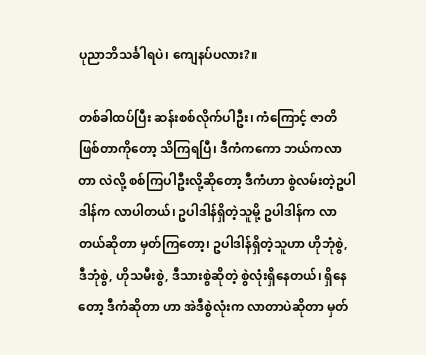ပုညာဘိသင်္ခါရပဲ၊ ကျေနပ်ပလား?။

တစ်ခါထပ်ပြီး ဆန်းစစ်လိုက်ပါဦး၊ ကံကြောင့် ဇာတိဖြစ်တာကိုတော့ သိကြရပြီ၊ ဒီကံကကော ဘယ်ကလာတာ လဲလို့ စစ်ကြပါဦးလို့ဆိုတော့ ဒီကံဟာ စွဲလမ်းတဲ့ဥပါဒါန်က လာပါတယ်၊ ဥပါဒါန်ရှိတဲ့သူမို့ ဥပါဒါန်က လာတယ်ဆိုတာ မှတ်ကြတော့၊ ဥပါဒါန်ရှိတဲ့သူဟာ ဟိုဘုံစွဲ, ဒီဘုံစွဲ, ဟိုသမီးစွဲ, ဒီသားစွဲဆိုတဲ့ စွဲလုံးရှိနေတယ်၊ ရှိနေတော့ ဒီကံဆိုတာ ဟာ အဲဒီစွဲလုံးက လာတာပဲဆိုတာ မှတ်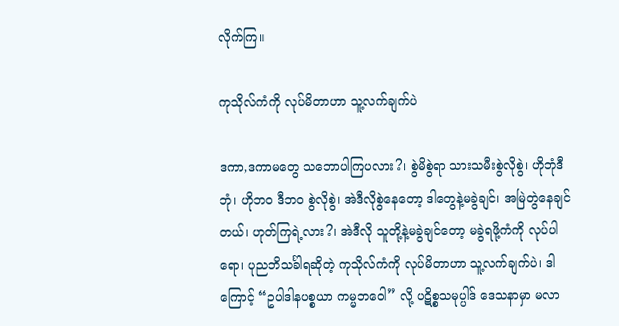လိုက်ကြ။

ကုသိုလ်ကံကို လုပ်မိတာဟာ သူ့လက်ချက်ပဲ

ဒကာ,ဒကာမတွေ သဘောပါကြပလား?၊ စွဲမိစွဲရာ သားသမီးစွဲလိုစွဲ၊ ဟိုဘုံဒီဘုံ၊ ဟိုဘဝ ဒီဘဝ စွဲလိုစွဲ၊ အဲဒီလိုစွဲနေတော့ ဒါတွေနဲ့မခွဲချင်၊ အမြဲတွဲနေချင်တယ်၊ ဟုတ်ကြရဲ့လား?၊ အဲဒီလို သူတို့နဲ့မခွဲချင်တော့ မခွဲရဖို့ကံကို လုပ်ပါရော၊ ပုညဘိသင်္ခါရဆိုတဲ့ ကုသိုလ်ကံကို လုပ်မိတာဟာ သူ့လက်ချက်ပဲ၊ ဒါကြောင့် “ဥပါဒါနပစ္စယာ ကမ္မဘဝေါ” လို့ ပဋိစ္စသမုပ္ပါဒ် ဒေသနာမှာ မလာ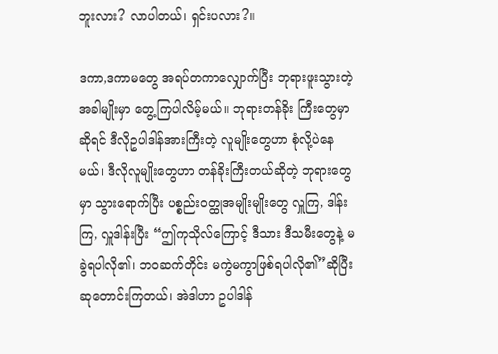ဘူးလား? လာပါတယ်၊ ရှင်းပလား?။

ဒကာ,ဒကာမတွေ အရပ်တကာလျှောက်ပြီး ဘုရားဖူးသွားတဲ့အခါမျိုးမှာ တွေ့ကြပါလိမ့်မယ်။ ဘုရားတန်ခိုး ကြီးတွေမှာဆိုရင် ဒီလိုဥပါဒါန်အားကြီးတဲ့ လူမျိုးတွေဟာ စုံလို့ပဲနေမယ်၊ ဒီလိုလူမျိုးတွေဟာ တန်ခိုးကြီးတယ်ဆိုတဲ့ ဘုရားတွေမှာ သွားရောက်ပြီး ပစ္စည်းဝတ္ထုအမျိုးမျိုးတွေ လှူကြ, ဒါန်းကြ, လှူဒါန်းပြီး “ဤကုသိုလ်ကြောင့် ဒီသား ဒီသမီးတွေနဲ့ မခွဲရပါလို၏၊ ဘဝဆက်တိုင်း မကွဲမကွာဖြစ်ရပါလို၏”ဆိုပြီး ဆုတောင်းကြတယ်၊ အဲဒါဟာ ဥပါဒါန်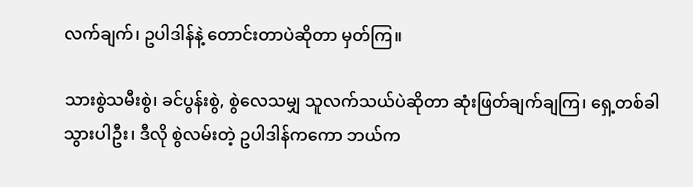လက်ချက်၊ ဥပါဒါန်နဲ့ တောင်းတာပဲဆိုတာ မှတ်ကြ။

သားစွဲသမီးစွဲ၊ ခင်ပွန်းစွဲ, စွဲလေသမျှ သူလက်သယ်ပဲဆိုတာ ဆုံးဖြတ်ချက်ချကြ၊ ရှေ့တစ်ခါ သွားပါဦး၊ ဒီလို စွဲလမ်းတဲ့ ဥပါဒါန်ကကော ဘယ်က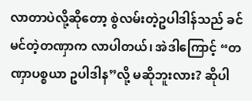လာတာပဲလို့ဆိုတော့ စွဲလမ်းတဲ့ဥပါဒါန်သည် ခင်မင်တဲ့တဏှာက လာပါတယ်၊ အဲဒါကြောင့် “တဏှာပစ္စယာ ဥပါဒါန”လို့ မဆိုဘူးလား? ဆိုပါ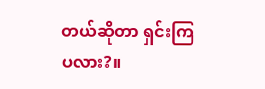တယ်ဆိုတာ ရှင်းကြပလား?။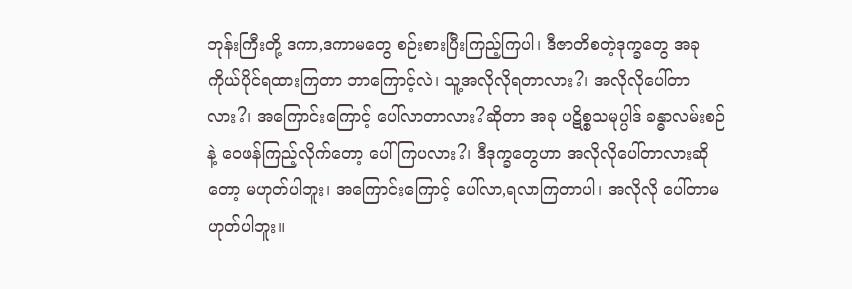ဘုန်းကြီးတို့ ဒကာ,ဒကာမတွေ စဉ်းစားပြီးကြည့်ကြပါ၊ ဒီဇာတိစတဲ့ဒုက္ခတွေ အခုကိုယ်ပိုင်ရထားကြတာ ဘာကြောင့်လဲ၊ သူ့အလိုလိုရတာလား?၊ အလိုလိုပေါ်တာလား?၊ အကြောင်းကြောင့် ပေါ်လာတာလား?ဆိုတာ အခု ပဋိစ္စသမုပ္ပါဒ် ခန္ဓာလမ်းစဉ်နဲ့ ဝေဖန်ကြည့်လိုက်တော့ ပေါ်ကြပလား?၊ ဒီဒုက္ခတွေဟာ အလိုလိုပေါ်တာလားဆိုတော့ မဟုတ်ပါဘူး၊ အကြောင်းကြောင့် ပေါ်လာ,ရလာကြတာပါ၊ အလိုလို ပေါ်တာမဟုတ်ပါဘူး။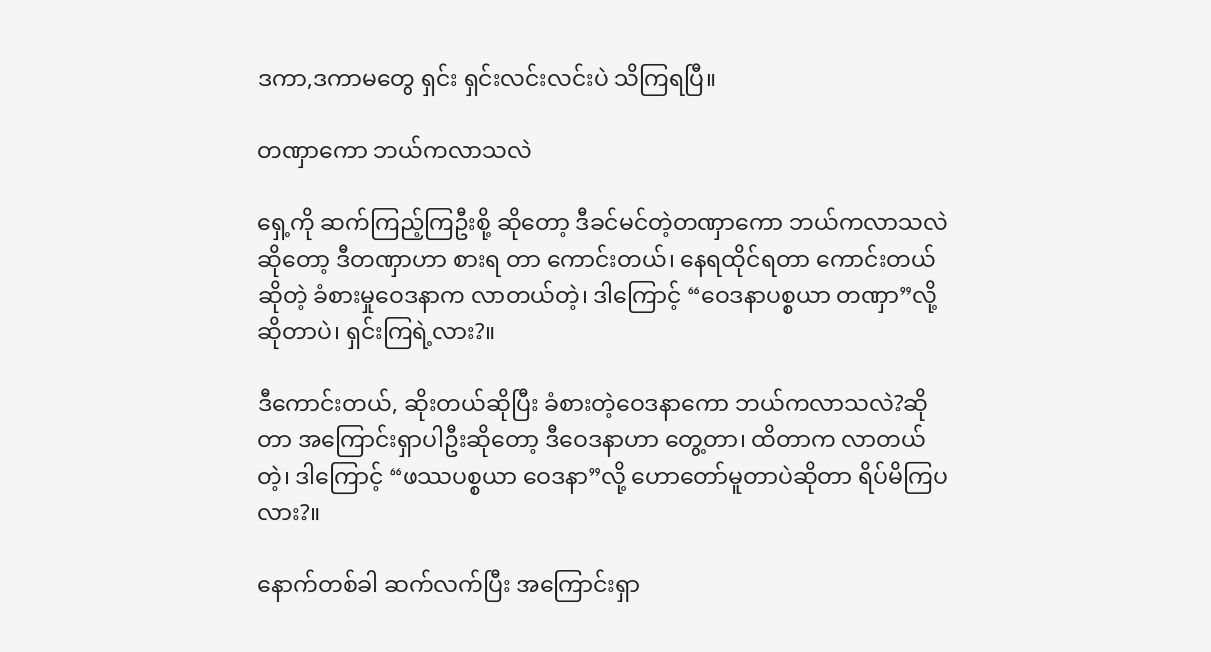ဒကာ,ဒကာမတွေ ရှင်း ရှင်းလင်းလင်းပဲ သိကြရပြီ။

တဏှာကော ဘယ်ကလာသလဲ

ရှေ့ကို ဆက်ကြည့်ကြဦးစို့ ဆိုတော့ ဒီခင်မင်တဲ့တဏှာကော ဘယ်ကလာသလဲဆိုတော့ ဒီတဏှာဟာ စားရ တာ ကောင်းတယ်၊ နေရထိုင်ရတာ ကောင်းတယ်ဆိုတဲ့ ခံစားမှုဝေဒနာက လာတယ်တဲ့၊ ဒါကြောင့် “ဝေဒနာပစ္စယာ တဏှာ”လို့ ဆိုတာပဲ၊ ရှင်းကြရဲ့လား?။

ဒီကောင်းတယ်, ဆိုးတယ်ဆိုပြီး ခံစားတဲ့ဝေဒနာကော ဘယ်ကလာသလဲ?ဆိုတာ အကြောင်းရှာပါဦးဆိုတော့ ဒီဝေဒနာဟာ တွေ့တာ၊ ထိတာက လာတယ်တဲ့၊ ဒါကြောင့် “ဖဿပစ္စယာ ဝေဒနာ”လို့ ဟောတော်မူတာပဲဆိုတာ ရိပ်မိကြပလား?။

နောက်တစ်ခါ ဆက်လက်ပြီး အကြောင်းရှာ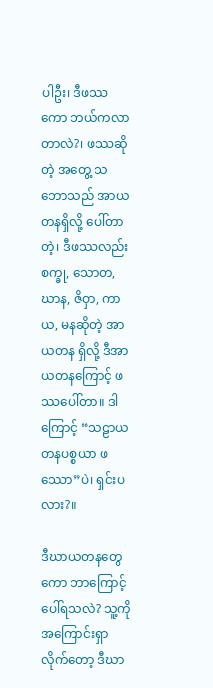ပါဦး၊ ဒီဖဿကော ဘယ်ကလာတာလဲ?၊ ဖဿဆိုတဲ့ အတွေ့ သဘောသည် အာယတနရှိလို့ ပေါ်တာတဲ့၊ ဒီဖဿလည်း စက္ခု, သောတ, ဃာန, ဇိဝှာ, ကာယ, မနဆိုတဲ့ အာယတန ရှိလို့ ဒီအာယတနကြောင့် ဖဿပေါ်တာ။ ဒါကြောင့် “သဠာယတနပစ္စယာ ဖဿော”ပဲ၊ ရှင်းပလား?။

ဒီဃာယတနတွေကော ဘာကြောင့်ပေါ်ရသလဲ? သူ့ကို အကြောင်းရှာလိုက်တော့ ဒီဃာ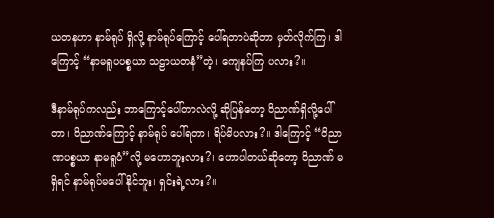ယတနဟာ နာမ်ရုပ် ရှိလို့ နာမ်ရုပ်ကြောင့် ပေါ်ရတာပဲဆိုတာ မှတ်လိုက်ကြ၊ ဒါကြောင့် “နာမရူပပစ္စယာ သဠာယတနံ”တဲ့၊ ကျေနပ်ကြ ပလား?။

ဒီနာမ်ရုပ်ကလည်း ဘာကြောင့်ပေါ်တာလဲလို့ ဆိုပြန်တော့ ဝိညာဏ်ရှိလို့ပေါ်တာ၊ ဝိညာဏ်ကြောင့် နာမ်ရုပ် ပေါ်ရတာ၊ ရိပ်မိပလား?။ ဒါကြောင့် “ဝိညာဏပစ္စယာ နာမရူပံ”လို့ မဟောဘူးလား?၊ ဟောပါတယ်ဆိုတော့ ဝိညာဏ် မရှိရင် နာမ်ရုပ်မပေါ်နိုင်ဘူး၊ ရှင်းရဲ့လား?။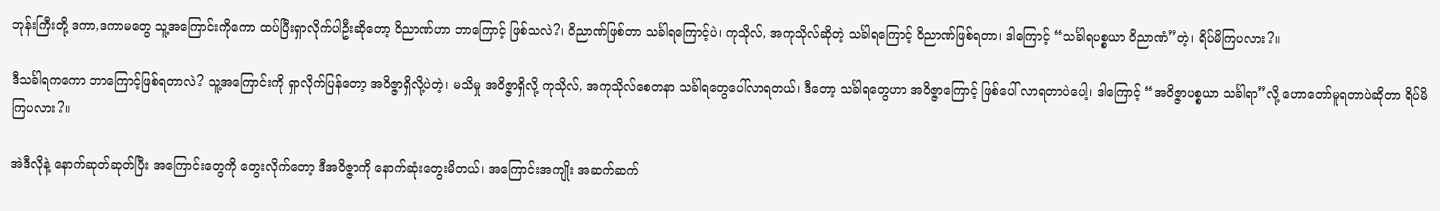ဘုန်းကြီးတို့ ဒကာ,ဒကာမတွေ သူ့အကြောင်းကိုကော ထပ်ပြီးရှာလိုက်ပါဦးဆိုတော့ ဝိညာဏ်ဟာ ဘာကြောင့် ဖြစ်သလဲ?၊ ဝိညာဏ်ဖြစ်တာ သင်္ခါရကြောင့်ပဲ၊ ကုသိုလ်, အကုသိုလ်ဆိုတဲ့ သင်္ခါရကြောင့် ဝိညာဏ်ဖြစ်ရတာ၊ ဒါကြောင့် “သင်္ခါရပစ္စယာ ဝိညာဏံ”တဲ့၊ ရိပ်မိကြပလား?။

ဒီသင်္ခါရကကော ဘာကြောင့်ဖြစ်ရတာလဲ? သူ့အကြောင်းကို ရှာလိုက်ပြန်တော့ အဝိဇ္ဇာရှိလို့ပဲတဲ့၊ မသိမှု အဝိဇ္ဇာရှိလို့ ကုသိုလ်, အကုသိုလ်စေတနာ သင်္ခါရတွေပေါ်လာရတယ်၊ ဒီတော့ သင်္ခါရတွေဟာ အဝိဇ္ဇာကြောင့် ဖြစ်ပေါ် လာရတာပဲပေါ့၊ ဒါကြောင့် “အဝိဇ္ဇာပစ္စယာ သင်္ခါရာ”လို့ ဟောတော်မူရတာပဲဆိုတာ ရိပ်မိကြပလား?။

အဲဒီလိုနဲ့ နောက်ဆုတ်ဆုတ်ပြီး အကြောင်းတွေကို တွေးလိုက်တော့ ဒီအဝိဇ္ဇာကို နောက်ဆုံးတွေးမိတယ်၊ အကြောင်းအကျိုး အဆက်ဆက်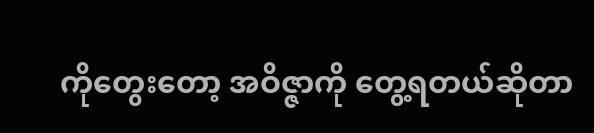ကိုတွေးတော့ အဝိဇ္ဇာကို တွေ့ရတယ်ဆိုတာ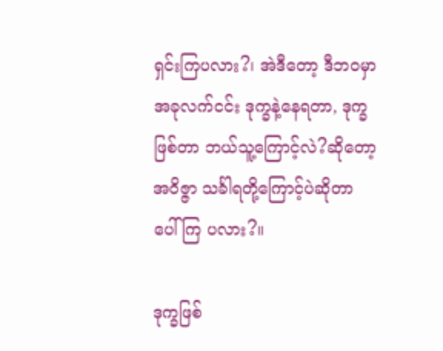ရှင်းကြပလား?၊ အဲဒီတော့ ဒီဘဝမှာ အခုလက်ငင်း ဒုက္ခနဲ့နေရတာ, ဒုက္ခဖြစ်တာ ဘယ်သူ့ကြောင့်လဲ?ဆိုတော့ အဝိဇ္ဇာ သင်္ခါရတို့ကြောင့်ပဲဆိုတာ ပေါ်ကြ ပလား?။

ဒုက္ခဖြစ်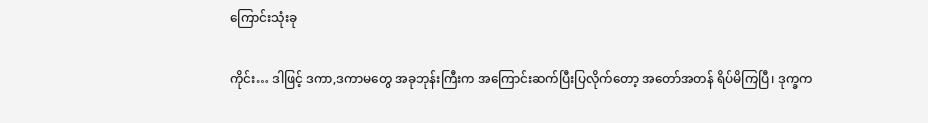ကြောင်းသုံးခု

ကိုင်း… ဒါဖြင့် ဒကာ,ဒကာမတွေ အခုဘုန်းကြီးက အကြောင်းဆက်ပြီးပြလိုက်တော့ အတော်အတန် ရိပ်မိကြပြီ၊ ဒုက္ခက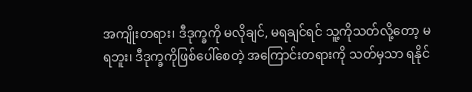အကျိုးတရား၊ ဒီဒုက္ခကို မလိုချင်, မရချင်ရင် သူ့ကိုသတ်လို့တော့ မရဘူး၊ ဒီဒုက္ခကိုဖြစ်ပေါ်စေတဲ့ အကြောင်းတရားကို သတ်မှသာ ရနိုင်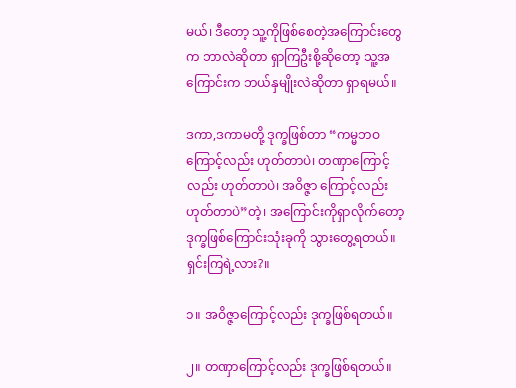မယ်၊ ဒီတော့ သူ့ကိုဖြစ်စေတဲ့အကြောင်းတွေက ဘာလဲဆိုတာ ရှာကြဦးစို့ဆိုတော့ သူ့အကြောင်းက ဘယ်နှမျိုးလဲဆိုတာ ရှာရမယ်။

ဒကာ,ဒကာမတို့ ဒုက္ခဖြစ်တာ “ကမ္မဘဝကြောင့်လည်း ဟုတ်တာပဲ၊ တဏှာကြောင့်လည်း ဟုတ်တာပဲ၊ အဝိဇ္ဇာ ကြောင့်လည်း ဟုတ်တာပဲ”တဲ့၊ အကြောင်းကိုရှာလိုက်တော့ ဒုက္ခဖြစ်ကြောင်းသုံးခုကို သွားတွေ့ရတယ်။ ရှင်းကြရဲ့လား?။

၁။ အဝိဇ္ဇာကြောင့်လည်း ဒုက္ခဖြစ်ရတယ်။

၂။ တဏှာကြောင့်လည်း ဒုက္ခဖြစ်ရတယ်။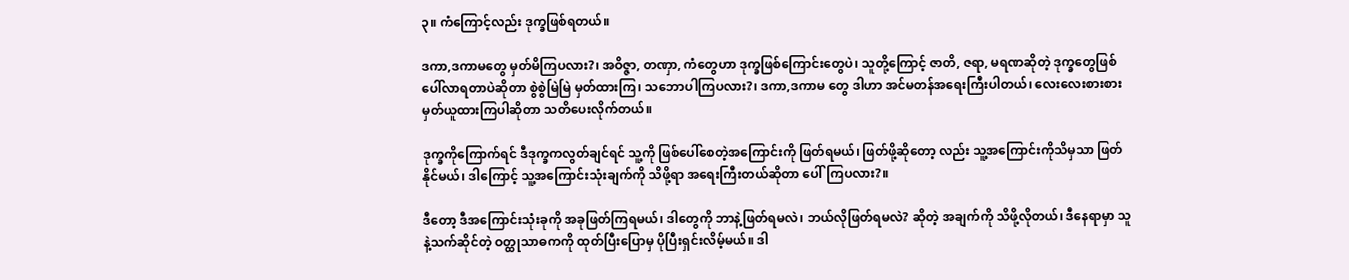၃။ ကံကြောင့်လည်း ဒုက္ခဖြစ်ရတယ်။

ဒကာ,ဒကာမတွေ မှတ်မိကြပလား?၊ အဝိဇ္ဇာ, တဏှာ, ကံတွေဟာ ဒုက္ခဖြစ်ကြောင်းတွေပဲ၊ သူတို့ကြောင့် ဇာတိ, ဇရာ, မရဏဆိုတဲ့ ဒုက္ခတွေဖြစ်ပေါ်လာရတာပဲဆိုတာ စွဲစွဲမြဲမြဲ မှတ်ထားကြ၊ သဘောပါကြပလား?၊ ဒကာ,ဒကာမ တွေ ဒါဟာ အင်မတန်အရေးကြီးပါတယ်၊ လေးလေးစားစား မှတ်ယူထားကြပါဆိုတာ သတိပေးလိုက်တယ်။

ဒုက္ခကိုကြောက်ရင် ဒီဒုက္ခကလွတ်ချင်ရင် သူ့ကို ဖြစ်ပေါ်စေတဲ့အကြောင်းကို ဖြတ်ရမယ်၊ ဖြတ်ဖို့ဆိုတော့ လည်း သူ့အကြောင်းကိုသိမှသာ ဖြတ်နိုင်မယ်၊ ဒါကြောင့် သူ့အကြောင်းသုံးချက်ကို သိဖို့ရာ အရေးကြီးတယ်ဆိုတာ ပေါ်ကြပလား?။

ဒီတော့ ဒီအကြောင်းသုံးခုကို အခုဖြတ်ကြရမယ်၊ ဒါတွေကို ဘာနဲ့ဖြတ်ရမလဲ၊ ဘယ်လိုဖြတ်ရမလဲ? ဆိုတဲ့ အချက်ကို သိဖို့လိုတယ်၊ ဒီနေရာမှာ သူနဲ့သက်ဆိုင်တဲ့ ဝတ္ထုသာဓကကို ထုတ်ပြီးပြောမှ ပိုပြီးရှင်းလိမ့်မယ်။ ဒါ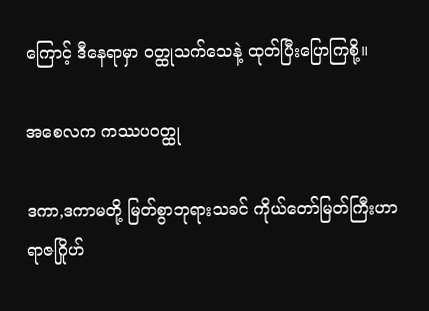ကြောင့် ဒီနေရာမှာ ဝတ္ထုသက်သေနဲ့ ထုတ်ပြီးပြောကြစို့။

အစေလက ကဿပဝတ္ထု

ဒကာ,ဒကာမတို့ မြတ်စွာဘုရားသခင် ကိုယ်တော်မြတ်ကြီးဟာ ရာဇဂြိုဟ်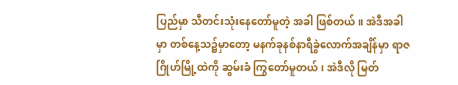ပြည်မှာ သီတင်းသုံးနေတော်မူတဲ့ အခါ ဖြစ်တယ်။ အဲဒီအခါမှာ တစ်နေ့သ၌မှာတော့ မနက်ခုနစ်နာရီခွဲလောက်အချိန်မှာ ရာဇဂြိုဟ်မြို့ထဲကို ဆွမ်းခံ ကြွတော်မူတယ်၊ အဲဒီလို မြတ်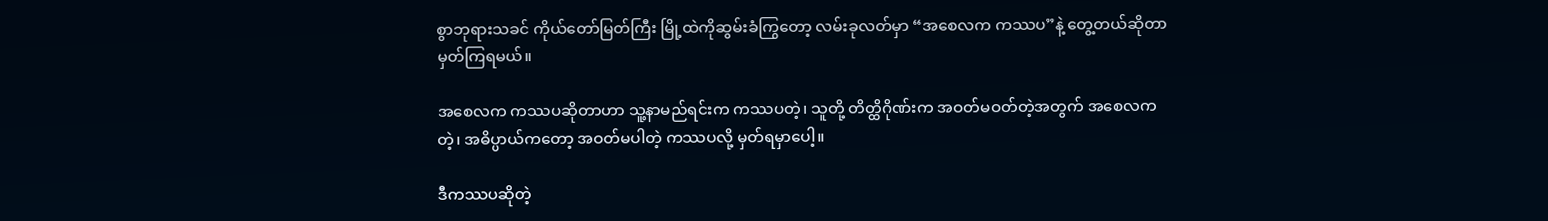စွာဘုရားသခင် ကိုယ်တော်မြတ်ကြီး မြို့ထဲကိုဆွမ်းခံကြွတော့ လမ်းခုလတ်မှာ “အစေလက ကဿပ”နဲ့ တွေ့တယ်ဆိုတာ မှတ်ကြရမယ်။

အစေလက ကဿပဆိုတာဟာ သူ့နာမည်ရင်းက ကဿပတဲ့၊ သူတို့ တိတ္ထိဂိုဏ်းက အဝတ်မဝတ်တဲ့အတွက် အစေလကတဲ့၊ အဓိပ္ပာယ်ကတော့ အဝတ်မပါတဲ့ ကဿပလို့ မှတ်ရမှာပေါ့။

ဒီကဿပဆိုတဲ့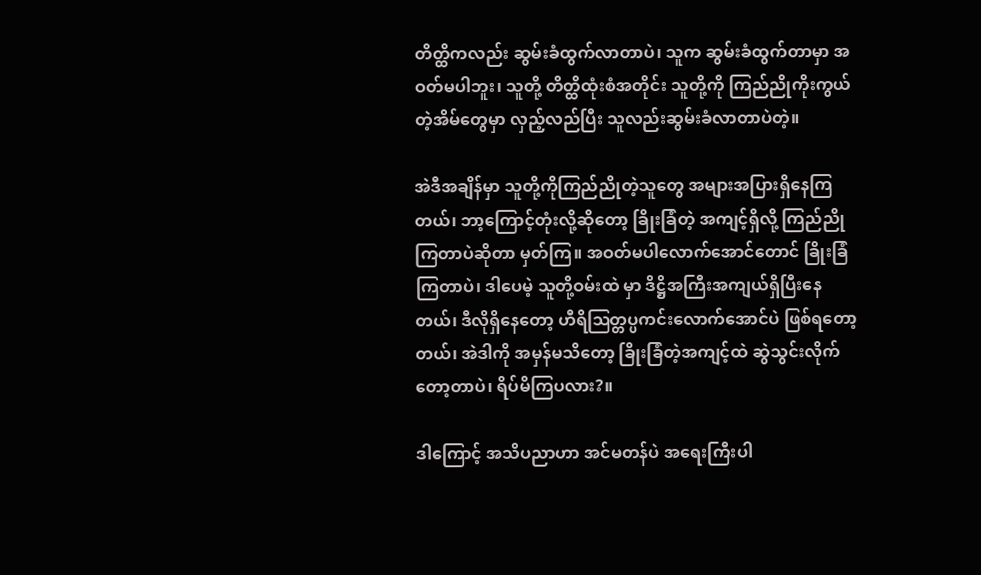တိတ္ထိကလည်း ဆွမ်းခံထွက်လာတာပဲ၊ သူက ဆွမ်းခံထွက်တာမှာ အဝတ်မပါဘူး၊ သူတို့ တိတ္ထိထုံးစံအတိုင်း သူတို့ကို ကြည်ညိုကိုးကွယ်တဲ့အိမ်တွေမှာ လှည့်လည်ပြီး သူလည်းဆွမ်းခံလာတာပဲတဲ့။

အဲဒီအချိန်မှာ သူတို့ကိုကြည်ညိုတဲ့သူတွေ အများအပြားရှိနေကြတယ်၊ ဘာ့ကြောင့်တုံးလို့ဆိုတော့ ခြိုးခြံတဲ့ အကျင့်ရှိလို့ ကြည်ညိုကြတာပဲဆိုတာ မှတ်ကြ။ အဝတ်မပါလောက်အောင်တောင် ခြိုးခြံကြတာပဲ၊ ဒါပေမဲ့ သူတို့ဝမ်းထဲ မှာ ဒိဋ္ဌိအကြီးအကျယ်ရှိပြီးနေတယ်၊ ဒီလိုရှိနေတော့ ဟီရိဩတ္တပ္ပကင်းလောက်အောင်ပဲ ဖြစ်ရတော့တယ်၊ အဲဒါကို အမှန်မသိတော့ ခြိုးခြံတဲ့အကျင့်ထဲ ဆွဲသွင်းလိုက်တော့တာပဲ၊ ရိပ်မိကြပလား?။

ဒါကြောင့် အသိပညာဟာ အင်မတန်ပဲ အရေးကြီးပါ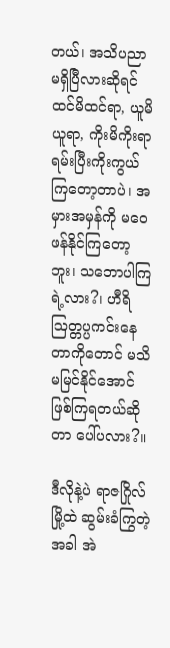တယ်၊ အသိပညာမရှိပြီလားဆိုရင် ထင်မိထင်ရာ, ယူမိယူရာ, ကိုးမိကိုးရာ ရမ်းပြီးကိုးကွယ်ကြတော့တာပဲ၊ အမှားအမှန်ကို မဝေဖန်နိုင်ကြတော့ဘူး၊ သဘောပါကြရဲ့လား?၊ ဟီရိဩတ္တပ္ပကင်းနေတာကိုတောင် မသိမမြင်နိုင်အောင် ဖြစ်ကြရတယ်ဆိုတာ ပေါ်ပလား?။

ဒီလိုနဲ့ပဲ ရာဇဂြိုလ်မြို့ထဲ ဆွမ်းခံကြွတဲ့အခါ အဲ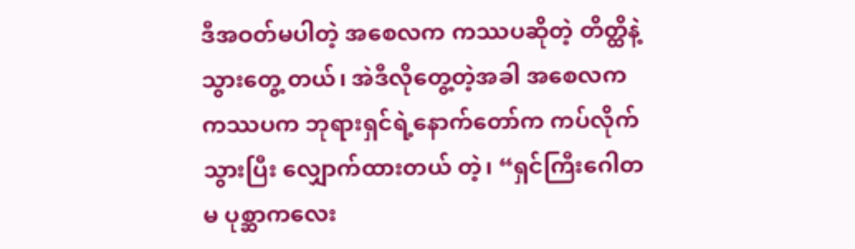ဒီအဝတ်မပါတဲ့ အစေလက ကဿပဆိုတဲ့ တိတ္ထိနဲ့သွားတွေ့ တယ်၊ အဲဒီလိုတွေ့တဲ့အခါ အစေလက ကဿပက ဘုရားရှင်ရဲ့နောက်တော်က ကပ်လိုက်သွားပြီး လျှောက်ထားတယ် တဲ့၊ “ရှင်ကြီးဂေါတမ ပုစ္ဆာကလေး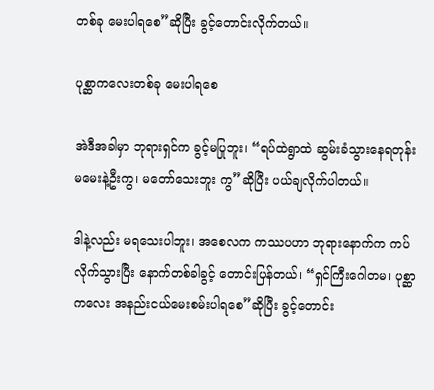တစ်ခု မေးပါရစေ”ဆိုပြီး ခွင့်တောင်းလိုက်တယ်။

ပုစ္ဆာကလေးတစ်ခု မေးပါရစေ

အဲဒီအခါမှာ ဘုရားရှင်က ခွင့်မပြုဘူး၊ “ရပ်ထဲရွာထဲ ဆွမ်းခံသွားနေရတုန်း မမေးနဲ့ဦးကွ၊ မတော်သေးဘူး ကွ”ဆိုပြီး ပယ်ချလိုက်ပါတယ်။

ဒါနဲ့လည်း မရသေးပါဘူး၊ အစေလက ကဿပဟာ ဘုရားနောက်က ကပ်လိုက်သွားပြီး နောက်တစ်ခါခွင့် တောင်းပြန်တယ်၊ “ရှင်ကြီးဂေါတမ၊ ပုစ္ဆာကလေး အနည်းငယ်မေးစမ်းပါရစေ”ဆိုပြီး ခွင့်တောင်း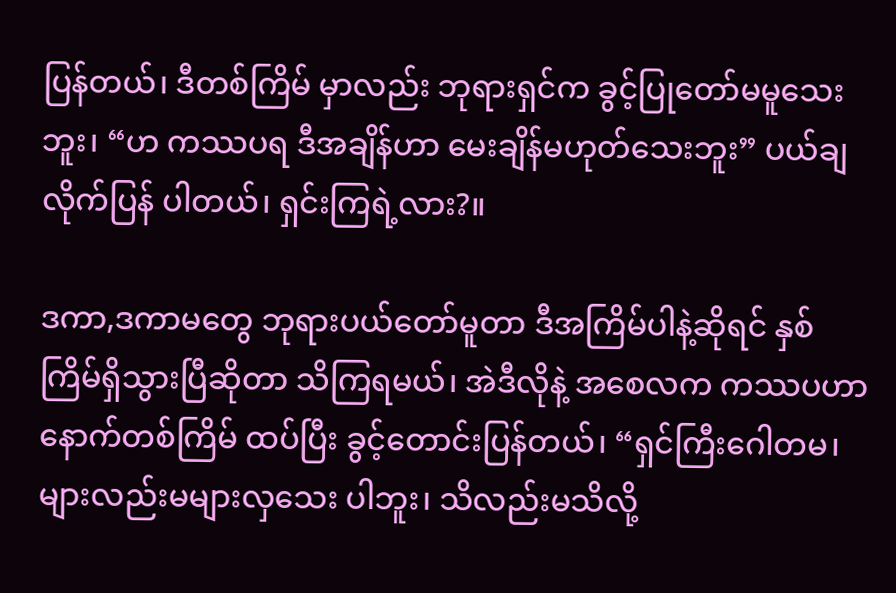ပြန်တယ်၊ ဒီတစ်ကြိမ် မှာလည်း ဘုရားရှင်က ခွင့်ပြုတော်မမူသေးဘူး၊ “ဟ ကဿပရ ဒီအချိန်ဟာ မေးချိန်မဟုတ်သေးဘူး” ပယ်ချလိုက်ပြန် ပါတယ်၊ ရှင်းကြရဲ့လား?။

ဒကာ,ဒကာမတွေ ဘုရားပယ်တော်မူတာ ဒီအကြိမ်ပါနဲ့ဆိုရင် နှစ်ကြိမ်ရှိသွားပြီဆိုတာ သိကြရမယ်၊ အဲဒီလိုနဲ့ အစေလက ကဿပဟာ နောက်တစ်ကြိမ် ထပ်ပြီး ခွင့်တောင်းပြန်တယ်၊ “ရှင်ကြီးဂေါတမ၊ များလည်းမများလှသေး ပါဘူး၊ သိလည်းမသိလို့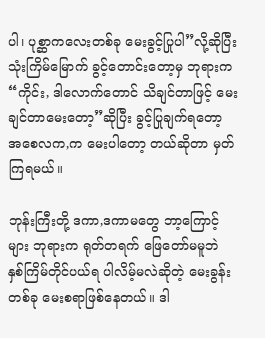ပါ၊ ပုစ္ဆာကလေးတစ်ခု မေးခွင့်ပြုပါ”လို့ဆိုပြီး သုံးကြိမ်မြောက် ခွင့်တောင်းတော့မှ ဘုရားက “ကိုင်း, ဒါလောက်တောင် သိချင်တာဖြင့် မေးချင်တာမေးတော့”ဆိုပြီး ခွင့်ပြုချက်ရတော့ အစေလက,က မေးပါတော့ တယ်ဆိုတာ မှတ်ကြရမယ်။

ဘုန်းကြီးတို့ ဒကာ,ဒကာမတွေ ဘာ့ကြောင့်များ ဘုရားက ရုတ်တရက် ဖြေတော်မမူဘဲ နှစ်ကြိမ်တိုင်ပယ်ရ ပါလိမ့်မလဲဆိုတဲ့ မေးခွန်းတစ်ခု မေးစရာဖြစ်နေတယ်။ ဒါ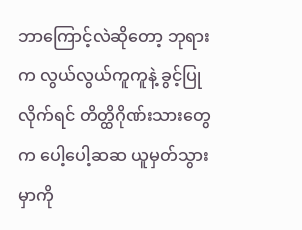ဘာကြောင့်လဲဆိုတော့ ဘုရားက လွယ်လွယ်ကူကူနဲ့ ခွင့်ပြု လိုက်ရင် တိတ္ထိဂိုဏ်းသားတွေက ပေါ့ပေါ့ဆဆ ယူမှတ်သွားမှာကို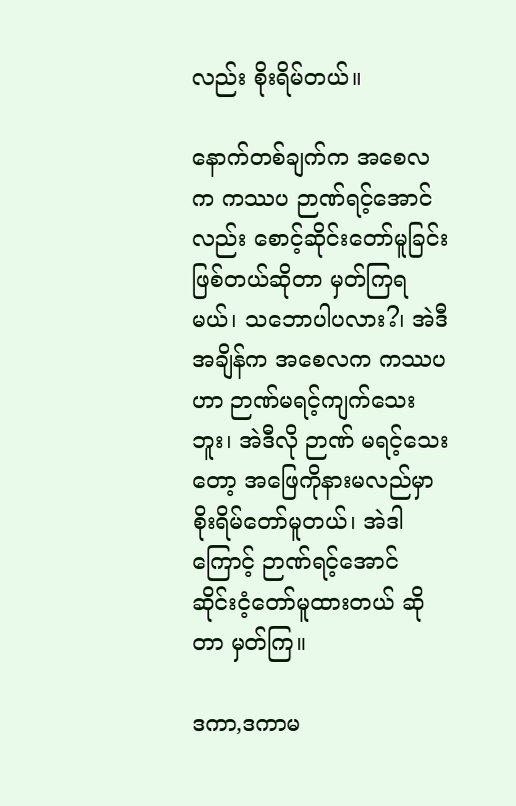လည်း စိုးရိမ်တယ်။

နောက်တစ်ချက်က အစေလက ကဿပ ဉာဏ်ရင့်အောင်လည်း စောင့်ဆိုင်းတော်မူခြင်း ဖြစ်တယ်ဆိုတာ မှတ်ကြရမယ်၊ သဘောပါပလား?၊ အဲဒီအချိန်က အစေလက ကဿပဟာ ဉာဏ်မရင့်ကျက်သေးဘူး၊ အဲဒီလို ဉာဏ် မရင့်သေးတော့ အဖြေကိုနားမလည်မှာ စိုးရိမ်တော်မူတယ်၊ အဲဒါကြောင့် ဉာဏ်ရင့်အောင် ဆိုင်းငံ့တော်မူထားတယ် ဆိုတာ မှတ်ကြ။

ဒကာ,ဒကာမ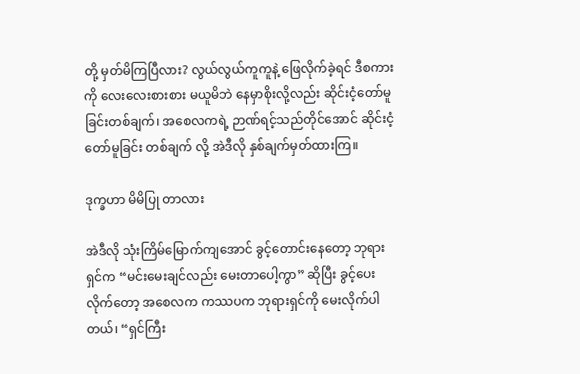တို့ မှတ်မိကြပြီလား? လွယ်လွယ်ကူကူနဲ့ ဖြေလိုက်ခဲ့ရင် ဒီစကားကို လေးလေးစားစား မယူမိဘဲ နေမှာစိုးလို့လည်း ဆိုင်းငံ့တော်မူခြင်းတစ်ချက်၊ အစေလကရဲ့ ဉာဏ်ရင့်သည်တိုင်အောင် ဆိုင်းငံ့တော်မူခြင်း တစ်ချက် လို့ အဲဒီလို နှစ်ချက်မှတ်ထားကြ။

ဒုက္ခဟာ မိမိပြု တာလား

အဲဒီလို သုံးကြိမ်မြောက်ကျအောင် ခွင့်တောင်းနေတော့ ဘုရားရှင်က “မင်းမေးချင်လည်း မေးတာပေါ့ကွာ” ဆိုပြီး ခွင့်ပေးလိုက်တော့ အစေလက ကဿပက ဘုရားရှင်ကို မေးလိုက်ပါတယ်၊ “ရှင်ကြီး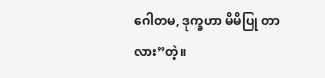ဂေါတမ, ဒုက္ခဟာ မိမိပြု တာလား”တဲ့။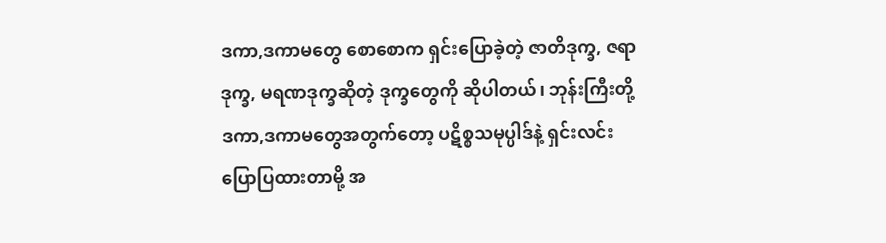ဒကာ,ဒကာမတွေ စောစောက ရှင်းပြောခဲ့တဲ့ ဇာတိဒုက္ခ, ဇရာဒုက္ခ, မရဏဒုက္ခဆိုတဲ့ ဒုက္ခတွေကို ဆိုပါတယ်၊ ဘုန်းကြီးတို့ ဒကာ,ဒကာမတွေအတွက်တော့ ပဋိစ္စသမုပ္ပါဒ်နဲ့ ရှင်းလင်းပြောပြထားတာမို့ အ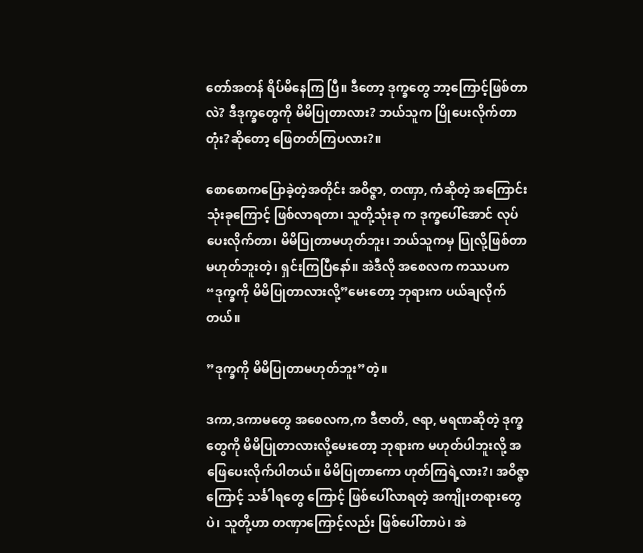တော်အတန် ရိပ်မိနေကြ ပြီ။ ဒီတော့ ဒုက္ခတွေ ဘာ့ကြောင့်ဖြစ်တာလဲ? ဒီဒုက္ခတွေကို မိမိပြုတာလား? ဘယ်သူက ပြိုပေးလိုက်တာတုံး?ဆိုတော့ ဖြေတတ်ကြပလား?။

စောစောကပြောခဲ့တဲ့အတိုင်း အဝိဇ္ဇာ, တဏှာ, ကံဆိုတဲ့ အကြောင်းသုံးခုကြောင့် ဖြစ်လာရတာ၊ သူတို့သုံးခု က ဒုက္ခပေါ်အောင် လုပ်ပေးလိုက်တာ၊ မိမိပြုတာမဟုတ်ဘူး၊ ဘယ်သူကမှ ပြုလို့ဖြစ်တာ မဟုတ်ဘူးတဲ့၊ ရှင်းကြပြီနော်။ အဲဒီလို အစေလက ကဿပက “ဒုက္ခကို မိမိပြုတာလားလို့”မေးတော့ ဘုရားက ပယ်ချလိုက်တယ်။

”ဒုက္ခကို မိမိပြုတာမဟုတ်ဘူး”တဲ့။

ဒကာ,ဒကာမတွေ အစေလက,က ဒီဇာတိ, ဇရာ, မရဏဆိုတဲ့ ဒုက္ခတွေကို မိမိပြုတာလားလို့မေးတော့ ဘုရားက မဟုတ်ပါဘူးလို့ အဖြေပေးလိုက်ပါတယ်။ မိမိပြုတာကော ဟုတ်ကြရဲ့လား?၊ အဝိဇ္ဇာကြောင့် သင်္ခါရတွေ ကြောင့် ဖြစ်ပေါ်လာရတဲ့ အကျိုးတရားတွေပဲ၊ သူတို့ဟာ တဏှာကြောင့်လည်း ဖြစ်ပေါ်တာပဲ၊ အဲ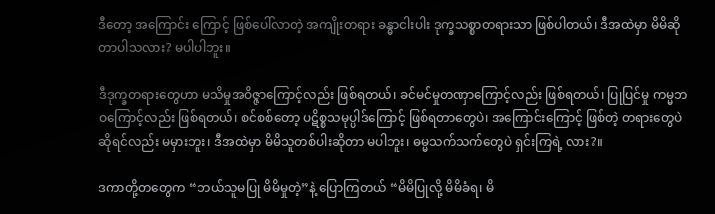ဒီတော့ အကြောင်း ကြောင့် ဖြစ်ပေါ်လာတဲ့ အကျိုးတရား ခန္ဓာငါးပါး ဒုက္ခသစ္စာတရားသာ ဖြစ်ပါတယ်၊ ဒီအထဲမှာ မိမိဆိုတာပါသလား? မပါပါဘူး။

ဒီဒုက္ခတရားတွေဟာ မသိမှုအဝိဇ္ဇာကြောင့်လည်း ဖြစ်ရတယ်၊ ခင်မင်မှုတဏှာကြောင့်လည်း ဖြစ်ရတယ်၊ ပြုပြင်မှု ကမ္မဘဝကြောင့်လည်း ဖြစ်ရတယ်၊ စင်စစ်တော့ ပဋိစ္စသမုပ္ပါဒ်ကြောင့် ဖြစ်ရတာတွေပဲ၊ အကြောင်းကြောင့် ဖြစ်တဲ့ တရားတွေပဲဆိုရင်လည်း မမှားဘူး၊ ဒီအထဲမှာ မိမိသူတစ်ပါးဆိုတာ မပါဘူး၊ ဓမ္မသက်သက်တွေပဲ ရှင်းကြရဲ့ လား?။

ဒကာတို့တတွေက “ဘယ်သူမပြု မိမိမှုတဲ့”နဲ့ ပြောကြတယ် “မိမိပြုလို့ မိမိခံရ၊ မိ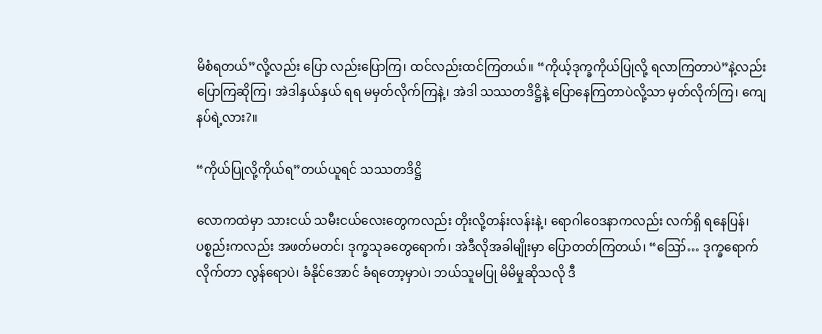မိစံရတယ်”လို့လည်း ပြော လည်းပြောကြ၊ ထင်လည်းထင်ကြတယ်။ “ကိုယ့်ဒုက္ခကိုယ်ပြုလို့ ရလာကြတာပဲ”နဲ့လည်း ပြောကြဆိုကြ၊ အဲဒါနှယ်နှယ် ရရ မမှတ်လိုက်ကြနဲ့၊ အဲဒါ သဿတဒိဋ္ဌိနဲ့ ပြောနေကြတာပဲလို့သာ မှတ်လိုက်ကြ၊ ကျေနပ်ရဲ့လား?။

“ကိုယ်ပြုလို့ကိုယ်ရ”တယ်ယူရင် သဿတဒိဋ္ဌိ

လောကထဲမှာ သားငယ် သမီးငယ်လေးတွေကလည်း တိုးလို့တန်းလန်းနဲ့၊ ရောဂါဝေဒနာကလည်း လက်ရှိ ရနေပြန်၊ ပစ္စည်းကလည်း အဖတ်မတင်၊ ဒုက္ခသုခတွေရောက်၊ အဲဒီလိုအခါမျိုးမှာ ပြောတတ်ကြတယ်၊ “ဪ… ဒုက္ခရောက်လိုက်တာ လွန်ရောပဲ၊ ခံနိုင်အောင် ခံရတော့မှာပဲ၊ ဘယ်သူမပြု မိမိမှုဆိုသလို ဒီ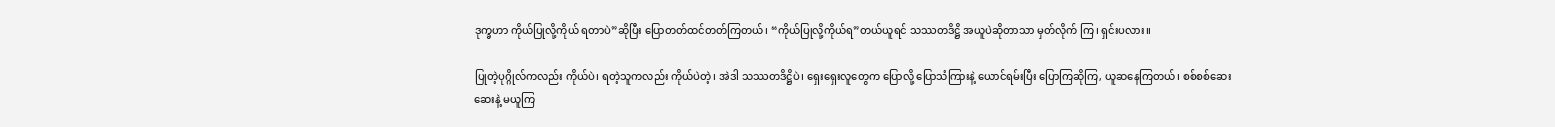ဒုက္ခဟာ ကိုယ်ပြုလို့ကိုယ် ရတာပဲ”ဆိုပြီး ပြောတတ်ထင်တတ်ကြတယ်၊ “ကိုယ်ပြုလို့ကိုယ်ရ”တယ်ယူရင် သဿတဒိဋ္ဌိ အယူပဲဆိုတာသာ မှတ်လိုက် ကြ၊ ရှင်းပလား။

ပြုတဲ့ပုဂ္ဂိုလ်ကလည်း ကိုယ်ပဲ၊ ရတဲ့သူကလည်း ကိုယ်ပဲတဲ့၊ အဲဒါ သဿတဒိဋ္ဌိပဲ၊ ရှေးရှေးလူတွေက ပြောလို့ ပြောသံကြားနဲ့ ယောင်ရမ်းပြီး ပြောကြဆိုကြ, ယူဆနေကြတယ်၊ စစ်စစ်ဆေးဆေးနဲ့ မယူကြ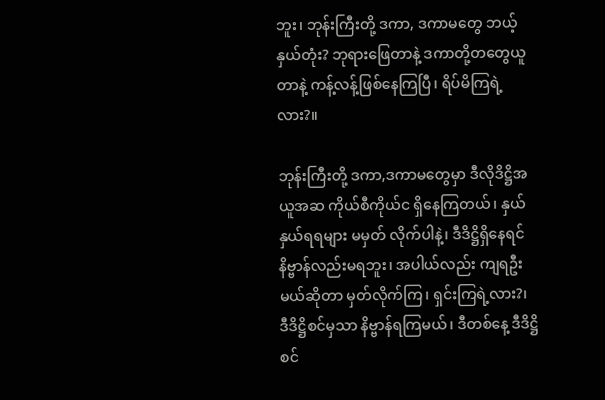ဘူး၊ ဘုန်းကြီးတို့ ဒကာ, ဒကာမတွေ ဘယ့်နှယ်တုံး? ဘုရားဖြေတာနဲ့ ဒကာတို့တတွေယူတာနဲ့ ကန့်လန့်ဖြစ်နေကြပြီ၊ ရိပ်မိကြရဲ့လား?။

ဘုန်းကြီးတို့ ဒကာ,ဒကာမတွေမှာ ဒီလိုဒိဋ္ဌိအယူအဆ ကိုယ်စီကိုယ်င ရှိနေကြတယ်၊ နှယ်နှယ်ရရများ မမှတ် လိုက်ပါနဲ့၊ ဒီဒိဋ္ဌိရှိနေရင် နိဗ္ဗာန်လည်းမရဘူး၊ အပါယ်လည်း ကျရဦးမယ်ဆိုတာ မှတ်လိုက်ကြ၊ ရှင်းကြရဲ့လား?၊ ဒီဒိဋ္ဌိစင်မှသာ နိဗ္ဗာန်ရကြမယ်၊ ဒီတစ်နေ့ ဒီဒိဋ္ဌိစင်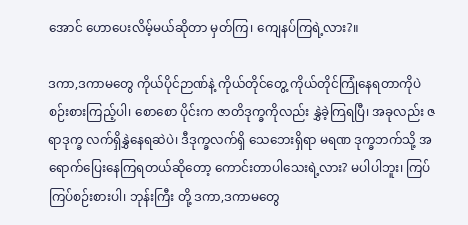အောင် ဟောပေးလိမ့်မယ်ဆိုတာ မှတ်ကြ၊ ကျေနပ်ကြရဲ့လား?။

ဒကာ,ဒကာမတွေ ကိုယ်ပိုင်ဉာဏ်နဲ့ ကိုယ်တိုင်တွေ့ ကိုယ်တိုင်ကြုံနေရတာကိုပဲ စဉ်းစားကြည့်ပါ၊ စောစော ပိုင်းက ဇာတိဒုက္ခကိုလည်း နွှဲခဲ့ကြရပြီ၊ အခုလည်း ဇရာဒုက္ခ လက်ရှိနွှဲနေရဆဲပဲ၊ ဒီဒုက္ခလက်ရှိ သေဘေးရှိရာ မရဏ ဒုက္ခဘက်သို့ အရောက်ပြေးနေကြရတယ်ဆိုတော့ ကောင်းတာပါသေးရဲ့လား? မပါပါဘူး၊ ကြပ်ကြပ်စဉ်းစားပါ၊ ဘုန်းကြီး တို့ ဒကာ,ဒကာမတွေ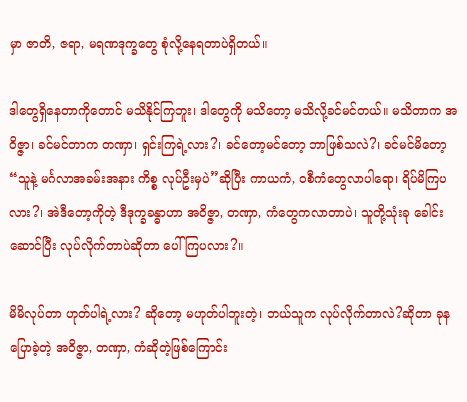မှာ ဇာတိ, ဇရာ, မရဏဒုက္ခတွေ စုံလို့နေရတာပဲရှိတယ်။

ဒါတွေရှိနေတာကိုတောင် မသိနိုင်ကြဘူး၊ ဒါတွေကို မသိတော့ မသိလို့ခင်မင်တယ်။ မသိတာက အဝိဇ္ဇာ၊ ခင်မင်တာက တဏှာ၊ ရှင်းကြရဲ့လား?၊ ခင်တော့မင်တော့ ဘာဖြစ်သလဲ?၊ ခင်မင်မိတော့ “သူနဲ့ မင်္ဂလာအခမ်းအနား ကိစ္စ လုပ်ဦးမှပဲ”ဆိုပြီး ကာယကံ, ဝစီကံတွေလာပါရော၊ ရိပ်မိကြပလား?၊ အဲဒီတော့ကိုတဲ့ ဒီဒုက္ခခန္ဓာဟာ အဝိဇ္ဇာ, တဏှာ, ကံတွေကလာတာပဲ၊ သူတို့သုံးခု ခေါင်းဆောင်ပြီး လုပ်လိုက်တာပဲဆိုတာ ပေါ်ကြပလား?။

မိမိလုပ်တာ ဟုတ်ပါရဲ့လား? ဆိုတော့ မဟုတ်ပါဘူးတဲ့၊ ဘယ်သူက လုပ်လိုက်တာလဲ?ဆိုတာ ခုနပြောခဲ့တဲ့ အဝိဇ္ဇာ, တဏှာ, ကံဆိုတဲ့ဖြစ်ကြောင်း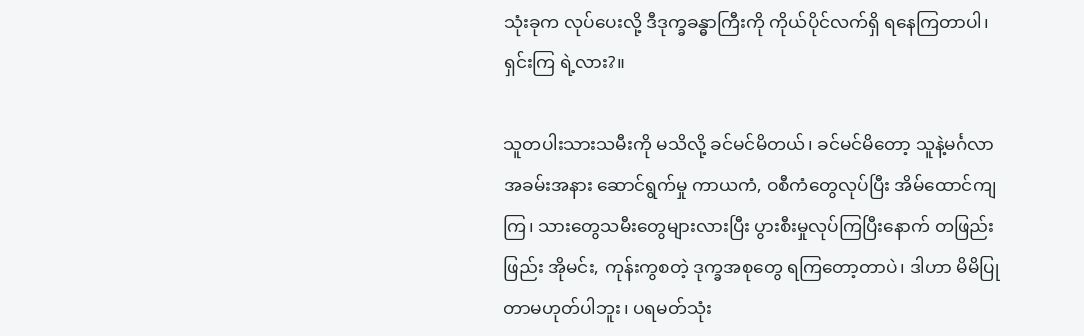သုံးခုက လုပ်ပေးလို့ ဒီဒုက္ခခန္ဓာကြီးကို ကိုယ်ပိုင်လက်ရှိ ရနေကြတာပါ၊ ရှင်းကြ ရဲ့လား?။

သူတပါးသားသမီးကို မသိလို့ ခင်မင်မိတယ်၊ ခင်မင်မိတော့ သူနဲ့မင်္ဂလာအခမ်းအနား ဆောင်ရွက်မှု ကာယကံ, ဝစီကံတွေလုပ်ပြီး အိမ်ထောင်ကျကြ၊ သားတွေသမီးတွေများလားပြီး ပွားစီးမှုလုပ်ကြပြီးနောက် တဖြည်းဖြည်း အိုမင်း, ကုန်းကွစတဲ့ ဒုက္ခအစုတွေ ရကြတော့တာပဲ၊ ဒါဟာ မိမိပြုတာမဟုတ်ပါဘူး၊ ပရမတ်သုံး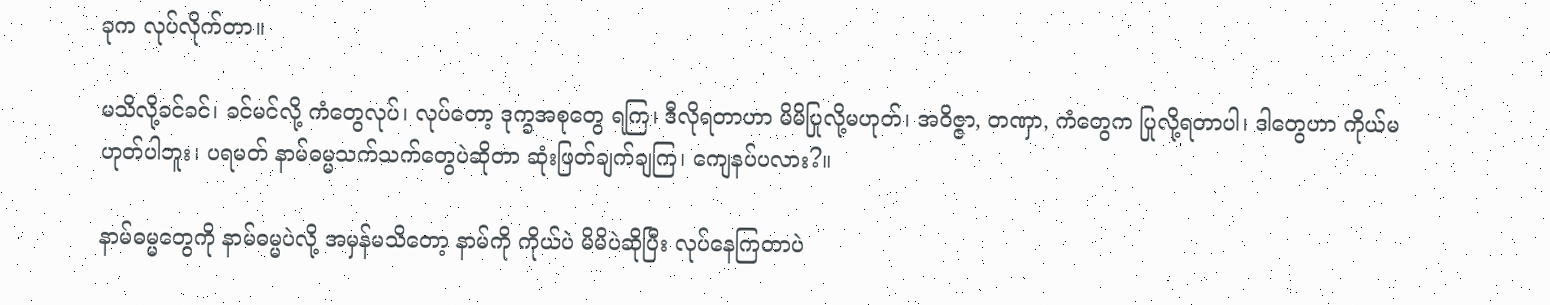ခုက လုပ်လိုက်တာ။

မသိလို့ခင်ခင်၊ ခင်မင်လို့ ကံတွေလုပ်၊ လုပ်တော့ ဒုက္ခအစုတွေ ရကြ၊ ဒီလိုရတာဟာ မိမိပြုလို့မဟုတ်၊ အဝိဇ္ဇာ, တဏှာ, ကံတွေက ပြုလို့ရတာပါ၊ ဒါတွေဟာ ကိုယ်မဟုတ်ပါဘူး၊ ပရမတ် နာမ်ဓမ္မသက်သက်တွေပဲဆိုတာ ဆုံးဖြတ်ချက်ချကြ၊ ကျေနပ်ပလား?။

နာမ်ဓမ္မတွေကို နာမ်ဓမ္မပဲလို့ အမှန်မသိတော့ နာမ်ကို ကိုယ်ပဲ မိမိပဲဆိုပြီး လုပ်နေကြတာပဲ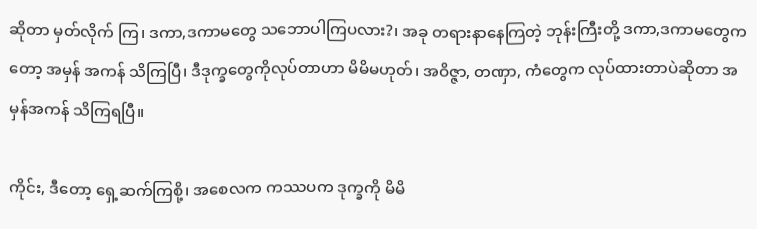ဆိုတာ မှတ်လိုက် ကြ၊ ဒကာ,ဒကာမတွေ သဘောပါကြပလား?၊ အခု တရားနာနေကြတဲ့ ဘုန်းကြီးတို့ ဒကာ,ဒကာမတွေကတော့ အမှန် အကန် သိကြပြီ၊ ဒီဒုက္ခတွေကိုလုပ်တာဟာ မိမိမဟုတ်၊ အဝိဇ္ဇာ, တဏှာ, ကံတွေက လုပ်ထားတာပဲဆိုတာ အမှန်အကန် သိကြရပြီ။

ကိုင်း, ဒီတော့ ရှေ့ဆက်ကြစို့၊ အစေလက ကဿပက ဒုက္ခကို မိမိ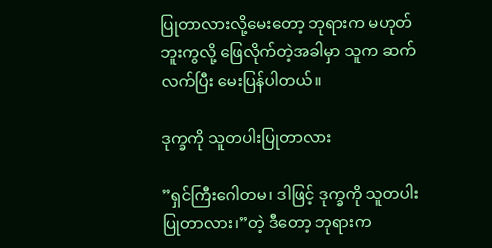ပြုတာလားလို့မေးတော့ ဘုရားက မဟုတ် ဘူးကွလို့ ဖြေလိုက်တဲ့အခါမှာ သူက ဆက်လက်ပြီး မေးပြန်ပါတယ်။

ဒုက္ခကို သူတပါးပြုတာလား

”ရှင်ကြီးဂေါတမ၊ ဒါဖြင့် ဒုက္ခကို သူတပါးပြုတာလား၊”တဲ့ ဒီတော့ ဘုရားက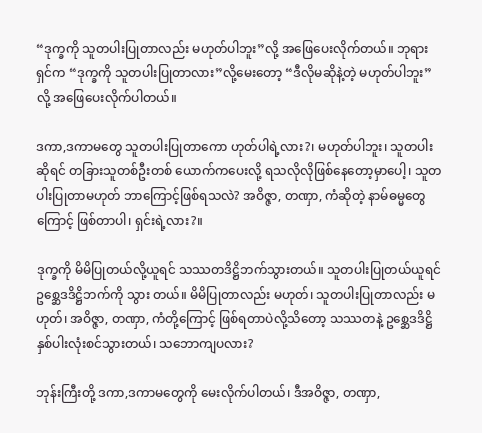“ဒုက္ခကို သူတပါးပြုတာလည်း မဟုတ်ပါဘူး”လို့ အဖြေပေးလိုက်တယ်။ ဘုရားရှင်က “ဒုက္ခကို သူတပါးပြုတာလား”လို့မေးတော့ “ဒီလိုမဆိုနဲ့တဲ့ မဟုတ်ပါဘူး”လို့ အဖြေပေးလိုက်ပါတယ်။

ဒကာ,ဒကာမတွေ သူတပါးပြုတာကော ဟုတ်ပါရဲ့လား?၊ မဟုတ်ပါဘူး၊ သူတပါးဆိုရင် တခြားသူတစ်ဦးတစ် ယောက်ကပေးလို့ ရသလိုလိုဖြစ်နေတော့မှာပေါ့၊ သူတပါးပြုတာမဟုတ် ဘာကြောင့်ဖြစ်ရသလဲ? အဝိဇ္ဇာ, တဏှာ, ကံဆိုတဲ့ နာမ်ဓမ္မတွေကြောင့် ဖြစ်တာပါ၊ ရှင်းရဲ့လား?။

ဒုက္ခကို မိမိပြုတယ်လို့ယူရင် သဿတဒိဋ္ဌိဘက်သွားတယ်။ သူတပါးပြုတယ်ယူရင် ဥစ္ဆေဒဒိဋ္ဌိဘက်ကို သွား တယ်။ မိမိပြုတာလည်း မဟုတ်၊ သူတပါးပြုတာလည်း မဟုတ်၊ အဝိဇ္ဇာ, တဏှာ, ကံတို့ကြောင့် ဖြစ်ရတာပဲလို့သိတော့ သဿတနဲ့ ဥစ္ဆေဒဒိဋ္ဌိ နှစ်ပါးလုံးစင်သွားတယ်၊ သဘောကျပလား?

ဘုန်းကြီးတို့ ဒကာ,ဒကာမတွေကို မေးလိုက်ပါတယ်၊ ဒီအဝိဇ္ဇာ, တဏှာ,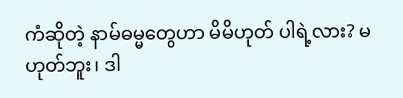ကံဆိုတဲ့ နာမ်ဓမ္မတွေဟာ မိမိဟုတ် ပါရဲ့လား? မဟုတ်ဘူး၊ ဒါ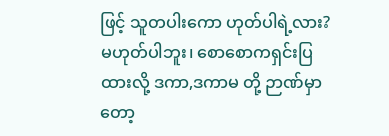ဖြင့် သူတပါးကော ဟုတ်ပါရဲ့လား? မဟုတ်ပါဘူး၊ စောစောကရှင်းပြထားလို့ ဒကာ,ဒကာမ တို့ ဉာဏ်မှာတော့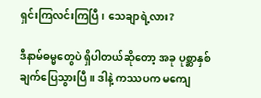ရှင်းကြလင်းကြပြီ၊ သေချာရဲ့လား?

ဒီနာမ်ဓမ္မတွေပဲ ရှိပါတယ်ဆိုတော့ အခု ပုစ္ဆာနှစ်ချက်ပြေသွားပြီ။ ဒါနဲ့ ကဿပက မကျေ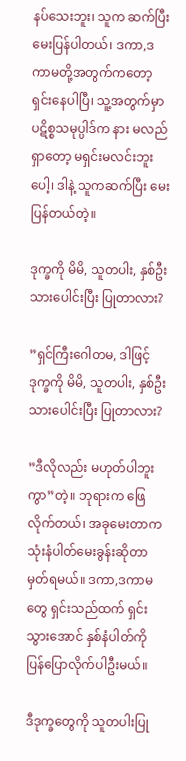နပ်သေးဘူး၊ သူက ဆက်ပြီးမေးပြန်ပါတယ်၊ ဒကာ,ဒကာမတို့အတွက်ကတော့ ရှင်းနေပါပြီ၊ သူ့အတွက်မှာ ပဋိစ္စသမုပ္ပါဒ်က နား မလည်ရှာတော့ မရှင်းမလင်းဘူးပေါ့၊ ဒါနဲ့ သူကဆက်ပြီး မေးပြန်တယ်တဲ့။

ဒုက္ခကို မိမိ, သူတပါး, နှစ်ဦးသားပေါင်းပြီး ပြုတာလား?

”ရှင်ကြီးဂေါတမ, ဒါဖြင့် ဒုက္ခကို မိမိ, သူတပါး, နှစ်ဦးသားပေါင်းပြီး ပြုတာလား?

”ဒီလိုလည်း မဟုတ်ပါဘူးကွာ”တဲ့။ ဘုရားက ဖြေလိုက်တယ်၊ အခုမေးတာက သုံးနံပါတ်မေးခွန်းဆိုတာ မှတ်ရမယ်။ ဒကာ,ဒကာမတွေ ရှင်းသည်ထက် ရှင်းသွားအောင် နှစ်နံပါတ်ကို ပြန်ပြောလိုက်ပါဦးမယ်။

ဒီဒုက္ခတွေကို သူတပါးပြု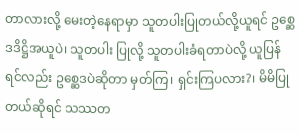တာလားလို့ မေးတဲ့နေရာမှာ သူတပါးပြုတယ်လို့ယူရင် ဥစ္ဆေဒဒိဋ္ဌိအယူပဲ၊ သူတပါး ပြုလို့ သူတပါးခံရတာပဲလို့ ယူပြန်ရင်လည်း ဥစ္ဆေဒပဲဆိုတာ မှတ်ကြ၊ ရှင်းကြပလား?၊ မိမိပြုတယ်ဆိုရင် သဿတ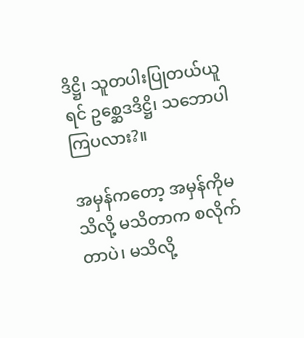ဒိဋ္ဌိ၊ သူတပါးပြုတယ်ယူရင် ဥစ္ဆေဒဒိဋ္ဌိ၊ သဘောပါကြပလား?။

အမှန်ကတော့ အမှန်ကိုမသိလို့ မသိတာက စလိုက်တာပဲ၊ မသိလို့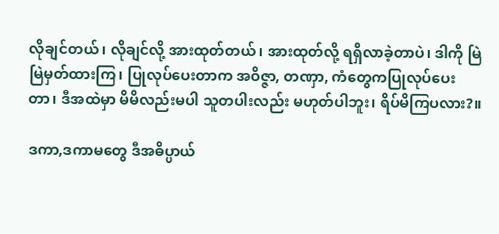လိုချင်တယ်၊ လိုချင်လို့ အားထုတ်တယ်၊ အားထုတ်လို့ ရရှိလာခဲ့တာပဲ၊ ဒါကို မြဲမြဲမှတ်ထားကြ၊ ပြုလုပ်ပေးတာက အဝိဇ္ဇာ, တဏှာ, ကံတွေကပြုလုပ်ပေးတာ၊ ဒီအထဲမှာ မိမိလည်းမပါ သူတပါးလည်း မဟုတ်ပါဘူး၊ ရိပ်မိကြပလား?။

ဒကာ,ဒကာမတွေ ဒီအဓိပ္ပာယ်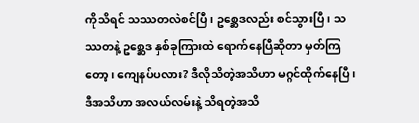ကိုသိရင် သဿတလဲစင်ပြီ၊ ဥစ္ဆေဒလည်း စင်သွားပြီ၊ သဿတနဲ့ ဥစ္ဆေဒ နှစ်ခုကြားထဲ ရောက်နေပြီဆိုတာ မှတ်ကြတော့၊ ကျေနပ်ပလား? ဒီလိုသိတဲ့အသိဟာ မဂ္ဂင်ထိုက်နေပြီ၊ ဒီအသိဟာ အလယ်လမ်းနဲ့ သိရတဲ့အသိ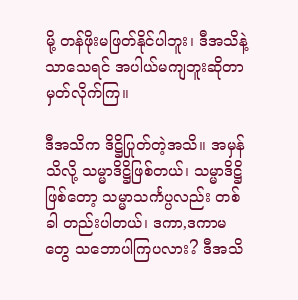မို့ တန်ဖိုးမဖြတ်နိုင်ပါဘူး၊ ဒီအသိနဲ့သာသေရင် အပါယ်မကျဘူးဆိုတာ မှတ်လိုက်ကြ။

ဒီအသိက ဒိဋ္ဌိပြုတ်တဲ့အသိ။ အမှန်သိလို့ သမ္မာဒိဋ္ဌိဖြစ်တယ်၊ သမ္မာဒိဋ္ဌိဖြစ်တော့ သမ္မာသင်္ကပ္ပလည်း တစ်ခါ တည်းပါတယ်၊ ဒကာ,ဒကာမတွေ သဘောပါကြပလား? ဒီအသိ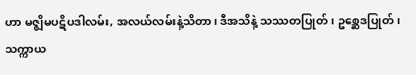ဟာ မဇ္ဈိမပဋိပဒါလမ်း, အလယ်လမ်းနဲ့သိတာ၊ ဒီအသိနဲ့ သဿတပြုတ်၊ ဥစ္ဆေဒပြုတ်၊ သက္ကာယ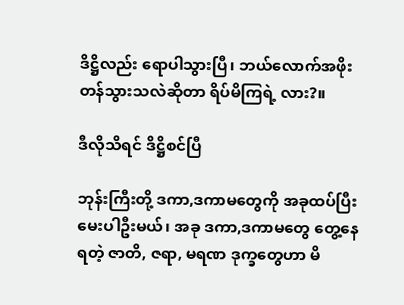ဒိဋ္ဌိလည်း ရောပါသွားပြီ၊ ဘယ်လောက်အဖိုးတန်သွားသလဲဆိုတာ ရိပ်မိကြရဲ့ လား?။

ဒီလိုသိရင် ဒိဋ္ဌိစင်ပြီ

ဘုန်းကြီးတို့ ဒကာ,ဒကာမတွေကို အခုထပ်ပြီး မေးပါဦးမယ်၊ အခု ဒကာ,ဒကာမတွေ တွေ့နေရတဲ့ ဇာတိ, ဇရာ, မရဏ ဒုက္ခတွေဟာ မိ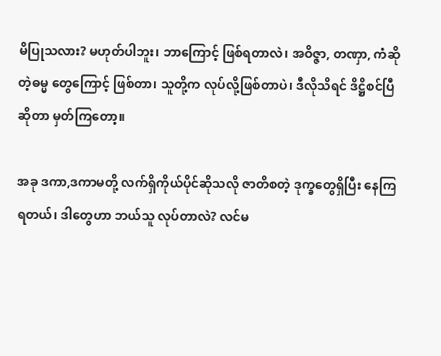မိပြုသလား? မဟုတ်ပါဘူး၊ ဘာကြောင့် ဖြစ်ရတာလဲ၊ အဝိဇ္ဇာ, တဏှာ, ကံဆိုတဲ့ဓမ္မ တွေကြောင့် ဖြစ်တာ၊ သူတို့က လုပ်လို့ဖြစ်တာပဲ၊ ဒီလိုသိရင် ဒိဋ္ဌိစင်ပြီဆိုတာ မှတ်ကြတော့။

အခု ဒကာ,ဒကာမတို့ လက်ရှိကိုယ်ပိုင်ဆိုသလို ဇာတိစတဲ့ ဒုက္ခတွေရှိပြီး နေကြရတယ်၊ ဒါတွေဟာ ဘယ်သူ လုပ်တာလဲ? လင်မ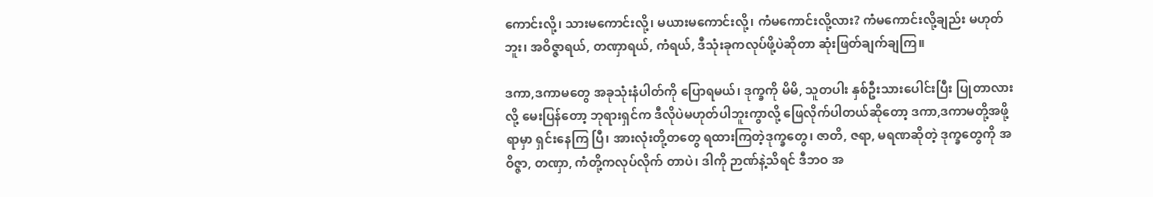ကောင်းလို့၊ သားမကောင်းလို့၊ မယားမကောင်းလို့၊ ကံမကောင်းလို့လား? ကံမကောင်းလို့ချည်း မဟုတ်ဘူး၊ အဝိဇ္ဇာရယ်, တဏှာရယ်, ကံရယ်, ဒီသုံးခုကလုပ်ဖို့ပဲဆိုတာ ဆုံးဖြတ်ချက်ချကြ။

ဒကာ,ဒကာမတွေ အခုသုံးနံပါတ်ကို ပြောရမယ်၊ ဒုက္ခကို မိမိ, သူတပါး နှစ်ဦးသားပေါင်းပြီး ပြုတာလားလို့ မေးပြန်တော့ ဘုရားရှင်က ဒီလိုပဲမဟုတ်ပါဘူးကွာလို့ ဖြေလိုက်ပါတယ်ဆိုတော့ ဒကာ,ဒကာမတို့အဖို့ရာမှာ ရှင်းနေကြ ပြီ၊ အားလုံးတို့တတွေ ရထားကြတဲ့ဒုက္ခတွေ၊ ဇာတိ, ဇရာ, မရဏဆိုတဲ့ ဒုက္ခတွေကို အဝိဇ္ဇာ, တဏှာ, ကံတို့ကလုပ်လိုက် တာပဲ၊ ဒါကို ဉာဏ်နဲ့သိရင် ဒီဘဝ အ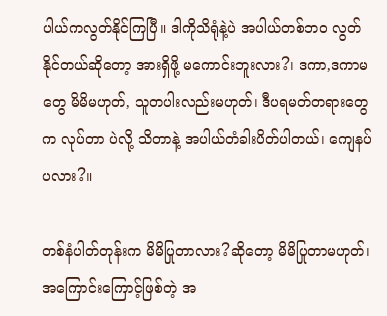ပါယ်ကလွတ်နိုင်ကြပြီ။ ဒါကိုသိရုံနဲ့ပဲ အပါယ်တစ်ဘဝ လွတ်နိုင်တယ်ဆိုတော့ အားရှိဖို့ မကောင်းဘူးလား?၊ ဒကာ,ဒကာမတွေ မိမိမဟုတ်, သူတပါးလည်းမဟုတ်၊ ဒီပရမတ်တရားတွေက လုပ်တာ ပဲလို့ သိတာနဲ့ အပါယ်တံခါးပိတ်ပါတယ်၊ ကျေနပ်ပလား?။

တစ်နံပါတ်တုန်းက မိမိပြုတာလား?ဆိုတော့ မိမိပြုတာမဟုတ်၊ အကြောင်းကြောင့်ဖြစ်တဲ့ အ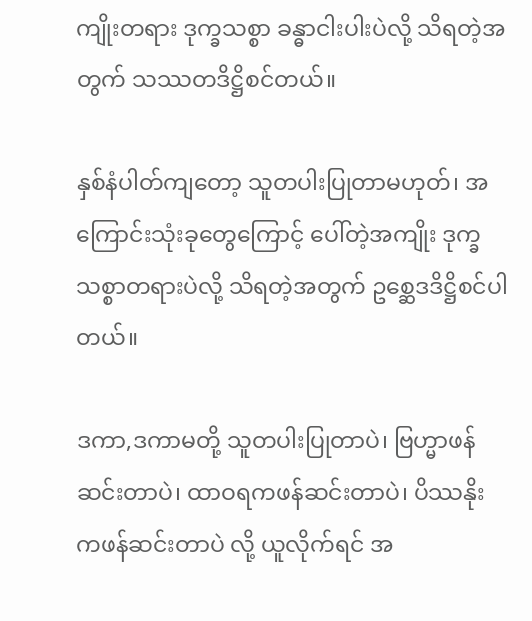ကျိုးတရား ဒုက္ခသစ္စာ ခန္ဓာငါးပါးပဲလို့ သိရတဲ့အတွက် သဿတဒိဋ္ဌိစင်တယ်။

နှစ်နံပါတ်ကျတော့ သူတပါးပြုတာမဟုတ်၊ အကြောင်းသုံးခုတွေကြောင့် ပေါ်တဲ့အကျိုး ဒုက္ခသစ္စာတရားပဲလို့ သိရတဲ့အတွက် ဥစ္ဆေဒဒိဋ္ဌိစင်ပါတယ်။

ဒကာ,ဒကာမတို့ သူတပါးပြုတာပဲ၊ ဗြဟ္မာဖန်ဆင်းတာပဲ၊ ထာဝရကဖန်ဆင်းတာပဲ၊ ပိဿနိုးကဖန်ဆင်းတာပဲ လို့ ယူလိုက်ရင် အ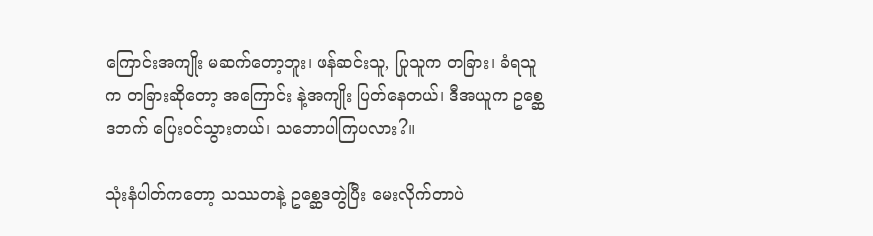ကြောင်းအကျိုး မဆက်တော့ဘူး၊ ဖန်ဆင်းသူ, ပြုသူက တခြား၊ ခံရသူက တခြားဆိုတော့ အကြောင်း နဲ့အကျိုး ပြတ်နေတယ်၊ ဒီအယူက ဥစ္ဆေဒဘက် ပြေးဝင်သွားတယ်၊ သဘောပါကြပလား?။

သုံးနံပါတ်ကတော့ သဿတနဲ့ ဥစ္ဆေဒတွဲပြီး မေးလိုက်တာပဲ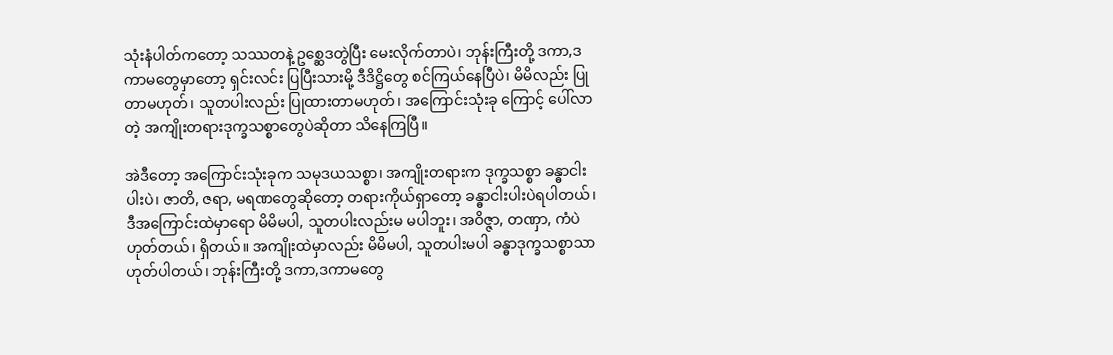သုံးနံပါတ်ကတော့ သဿတနဲ့ ဥစ္ဆေဒတွဲပြီး မေးလိုက်တာပဲ၊ ဘုန်းကြီးတို့ ဒကာ,ဒကာမတွေမှာတော့ ရှင်းလင်း ပြပြီးသားမို့ ဒီဒိဋ္ဌိတွေ စင်ကြယ်နေပြီပဲ၊ မိမိလည်း ပြုတာမဟုတ်၊ သူတပါးလည်း ပြုထားတာမဟုတ်၊ အကြောင်းသုံးခု ကြောင့် ပေါ်လာတဲ့ အကျိုးတရားဒုက္ခသစ္စာတွေပဲဆိုတာ သိနေကြပြီ။

အဲဒီတော့ အကြောင်းသုံးခုက သမုဒယသစ္စာ၊ အကျိုးတရားက ဒုက္ခသစ္စာ ခန္ဓာငါးပါးပဲ၊ ဇာတိ, ဇရာ, မရဏတွေဆိုတော့ တရားကိုယ်ရှာတော့ ခန္ဓာငါးပါးပဲရပါတယ်၊ ဒီအကြောင်းထဲမှာရော မိမိမပါ, သူတပါးလည်းမ မပါဘူး၊ အဝိဇ္ဇာ, တဏှာ, ကံပဲ ဟုတ်တယ်၊ ရှိတယ်။ အကျိုးထဲမှာလည်း မိမိမပါ, သူတပါးမပါ ခန္ဓာဒုက္ခသစ္စာသာ ဟုတ်ပါတယ်၊ ဘုန်းကြီးတို့ ဒကာ,ဒကာမတွေ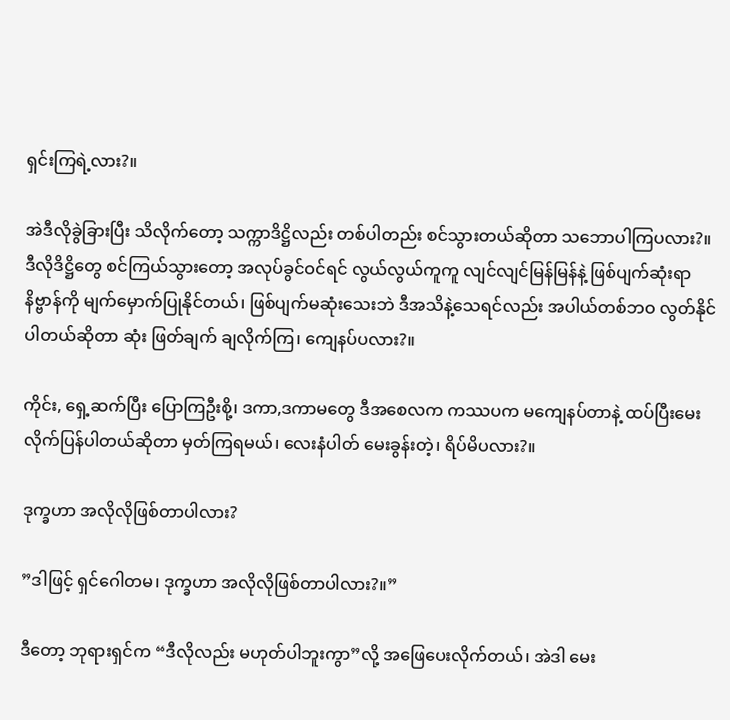ရှင်းကြရဲ့လား?။

အဲဒီလိုခွဲခြားပြီး သိလိုက်တော့ သက္ကာဒိဋ္ဌိလည်း တစ်ပါတည်း စင်သွားတယ်ဆိုတာ သဘောပါကြပလား?။ ဒီလိုဒိဋ္ဌိတွေ စင်ကြယ်သွားတော့ အလုပ်ခွင်ဝင်ရင် လွယ်လွယ်ကူကူ လျင်လျင်မြန်မြန်နဲ့ ဖြစ်ပျက်ဆုံးရာ နိဗ္ဗာန်ကို မျက်မှောက်ပြုနိုင်တယ်၊ ဖြစ်ပျက်မဆုံးသေးဘဲ ဒီအသိနဲ့သေရင်လည်း အပါယ်တစ်ဘဝ လွတ်နိုင်ပါတယ်ဆိုတာ ဆုံး ဖြတ်ချက် ချလိုက်ကြ၊ ကျေနပ်ပလား?။

ကိုင်း, ရှေ့ဆက်ပြီး ပြောကြဦးစို့၊ ဒကာ,ဒကာမတွေ ဒီအစေလက ကဿပက မကျေနပ်တာနဲ့ ထပ်ပြီးမေး လိုက်ပြန်ပါတယ်ဆိုတာ မှတ်ကြရမယ်၊ လေးနံပါတ် မေးခွန်းတဲ့၊ ရိပ်မိပလား?။

ဒုက္ခဟာ အလိုလိုဖြစ်တာပါလား?

”ဒါဖြင့် ရှင်ဂေါတမ၊ ဒုက္ခဟာ အလိုလိုဖြစ်တာပါလား?။”

ဒီတော့ ဘုရားရှင်က “ဒီလိုလည်း မဟုတ်ပါဘူးကွာ”လို့ အဖြေပေးလိုက်တယ်၊ အဲဒါ မေး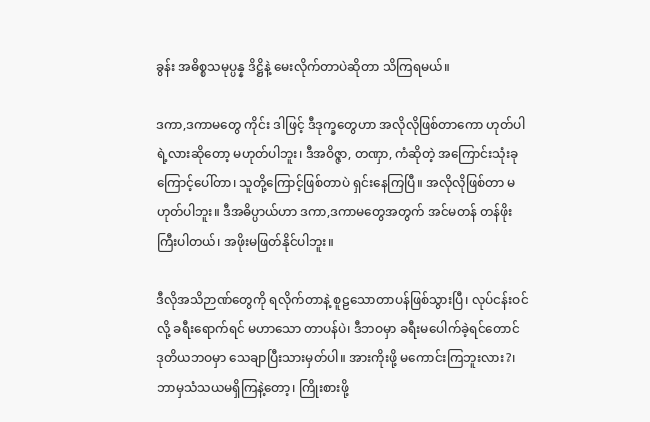ခွန်း အဓိစ္စသမုပ္ပန္န ဒိဋ္ဌိနဲ့ မေးလိုက်တာပဲဆိုတာ သိကြရမယ်။

ဒကာ,ဒကာမတွေ ကိုင်း ဒါဖြင့် ဒီဒုက္ခတွေဟာ အလိုလိုဖြစ်တာကော ဟုတ်ပါရဲ့လားဆိုတော့ မဟုတ်ပါဘူး၊ ဒီအဝိဇ္ဇာ, တဏှာ, ကံဆိုတဲ့ အကြောင်းသုံးခုကြောင့်ပေါ်တာ၊ သူတို့ကြောင့်ဖြစ်တာပဲ ရှင်းနေကြပြီ။ အလိုလိုဖြစ်တာ မဟုတ်ပါဘူး။ ဒီအဓိပ္ပာယ်ဟာ ဒကာ,ဒကာမတွေအတွက် အင်မတန် တန်ဖိုးကြီးပါတယ်၊ အဖိုးမဖြတ်နိုင်ပါဘူး။

ဒီလိုအသိဉာဏ်တွေကို ရလိုက်တာနဲ့ စူဠသောတာပန်ဖြစ်သွားပြီ၊ လုပ်ငန်းဝင်လို့ ခရီးရောက်ရင် မဟာသော တာပန်ပဲ၊ ဒီဘဝမှာ ခရီးမပေါက်ခဲ့ရင်တောင် ဒုတိယဘဝမှာ သေချာပြီးသားမှတ်ပါ။ အားကိုးဖို့ မကောင်းကြဘူးလား?၊ ဘာမှသံသယမရှိကြနဲ့တော့၊ ကြိုးစားဖို့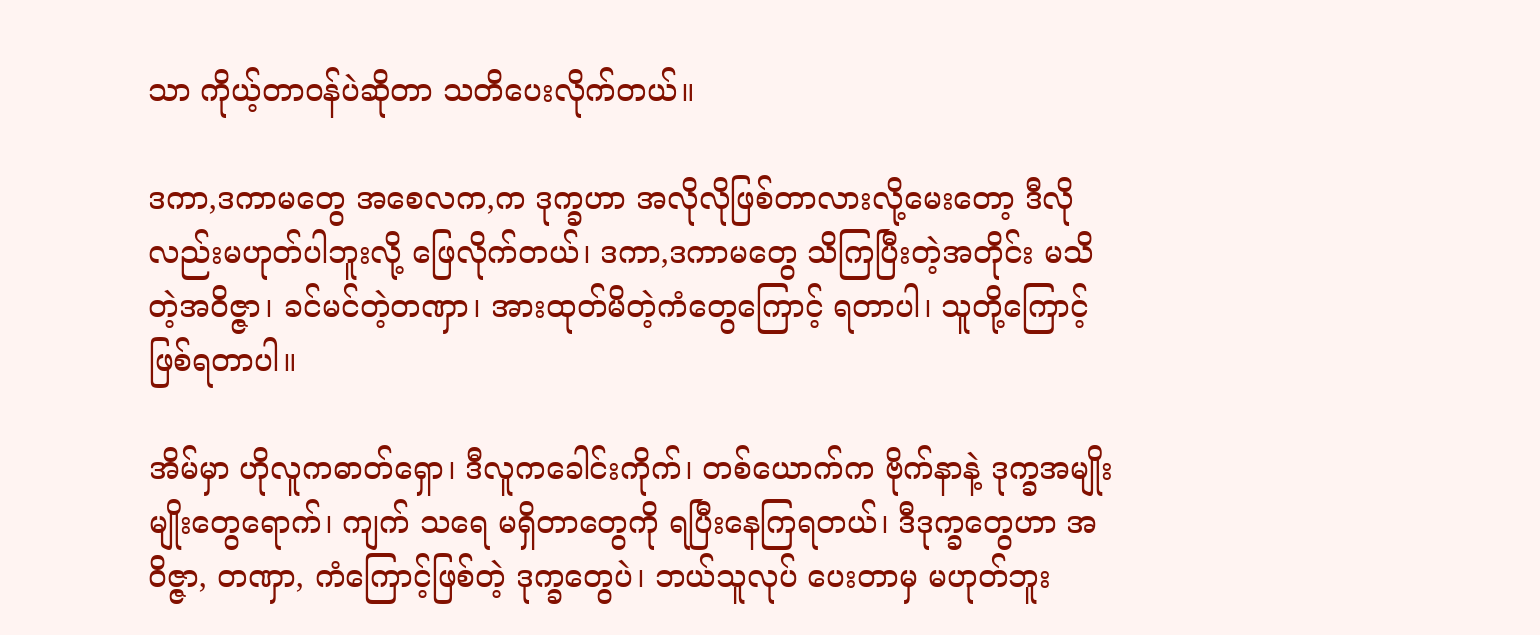သာ ကိုယ့်တာဝန်ပဲဆိုတာ သတိပေးလိုက်တယ်။

ဒကာ,ဒကာမတွေ အစေလက,က ဒုက္ခဟာ အလိုလိုဖြစ်တာလားလို့မေးတော့ ဒီလိုလည်းမဟုတ်ပါဘူးလို့ ဖြေလိုက်တယ်၊ ဒကာ,ဒကာမတွေ သိကြပြီးတဲ့အတိုင်း မသိတဲ့အဝိဇ္ဇာ၊ ခင်မင်တဲ့တဏှာ၊ အားထုတ်မိတဲ့ကံတွေကြောင့် ရတာပါ၊ သူတို့ကြောင့် ဖြစ်ရတာပါ။

အိမ်မှာ ဟိုလူကဓာတ်ရှော၊ ဒီလူကခေါင်းကိုက်၊ တစ်ယောက်က ဗိုက်နာနဲ့ ဒုက္ခအမျိုးမျိုးတွေရောက်၊ ကျက် သရေ မရှိတာတွေကို ရပြီးနေကြရတယ်၊ ဒီဒုက္ခတွေဟာ အဝိဇ္ဇာ, တဏှာ, ကံကြောင့်ဖြစ်တဲ့ ဒုက္ခတွေပဲ၊ ဘယ်သူလုပ် ပေးတာမှ မဟုတ်ဘူး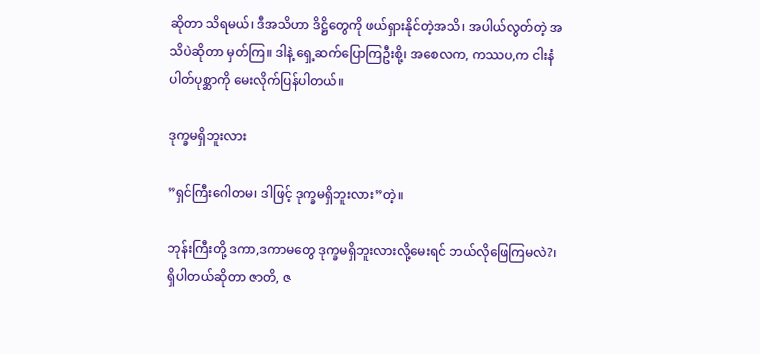ဆိုတာ သိရမယ်၊ ဒီအသိဟာ ဒိဋ္ဌိတွေကို ဖယ်ရှားနိုင်တဲ့အသိ၊ အပါယ်လွတ်တဲ့ အသိပဲဆိုတာ မှတ်ကြ။ ဒါနဲ့ ရှေ့ဆက်ပြောကြဦးစို့၊ အစေလက, ကဿပ,က ငါးနံပါတ်ပုစ္ဆာကို မေးလိုက်ပြန်ပါတယ်။

ဒုက္ခမရှိဘူးလား

”ရှင်ကြီးဂေါတမ၊ ဒါဖြင့် ဒုက္ခမရှိဘူးလား”တဲ့။

ဘုန်းကြီးတို့ ဒကာ,ဒကာမတွေ ဒုက္ခမရှိဘူးလားလို့မေးရင် ဘယ်လိုဖြေကြမလဲ?၊ ရှိပါတယ်ဆိုတာ ဇာတိ, ဇ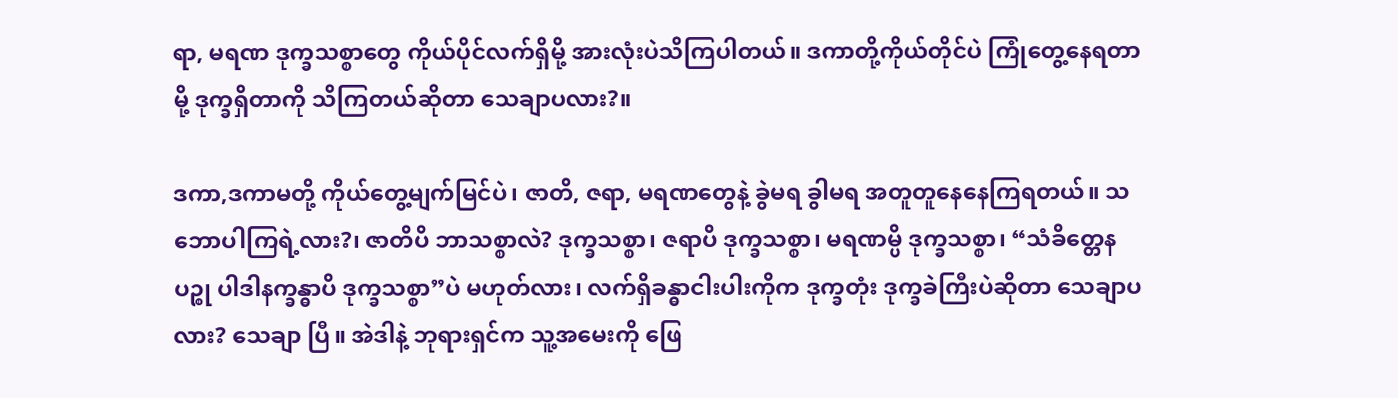ရာ, မရဏ ဒုက္ခသစ္စာတွေ ကိုယ်ပိုင်လက်ရှိမို့ အားလုံးပဲသိကြပါတယ်။ ဒကာတို့ကိုယ်တိုင်ပဲ ကြုံတွေ့နေရတာမို့ ဒုက္ခရှိတာကို သိကြတယ်ဆိုတာ သေချာပလား?။

ဒကာ,ဒကာမတို့ ကိုယ်တွေ့မျက်မြင်ပဲ၊ ဇာတိ, ဇရာ, မရဏတွေနဲ့ ခွဲမရ ခွါမရ အတူတူနေနေကြရတယ်။ သဘောပါကြရဲ့လား?၊ ဇာတိပိ ဘာသစ္စာလဲ? ဒုက္ခသစ္စာ၊ ဇရာပိ ဒုက္ခသစ္စာ၊ မရဏမ္ပိ ဒုက္ခသစ္စာ၊ “သံခိတ္တေန ပဉ္စု ပါဒါနက္ခန္ဓာပိ ဒုက္ခသစ္စာ”ပဲ မဟုတ်လား၊ လက်ရှိခန္ဓာငါးပါးကိုက ဒုက္ခတုံး ဒုက္ခခဲကြီးပဲဆိုတာ သေချာပလား? သေချာ ပြီ။ အဲဒါနဲ့ ဘုရားရှင်က သူ့အမေးကို ဖြေ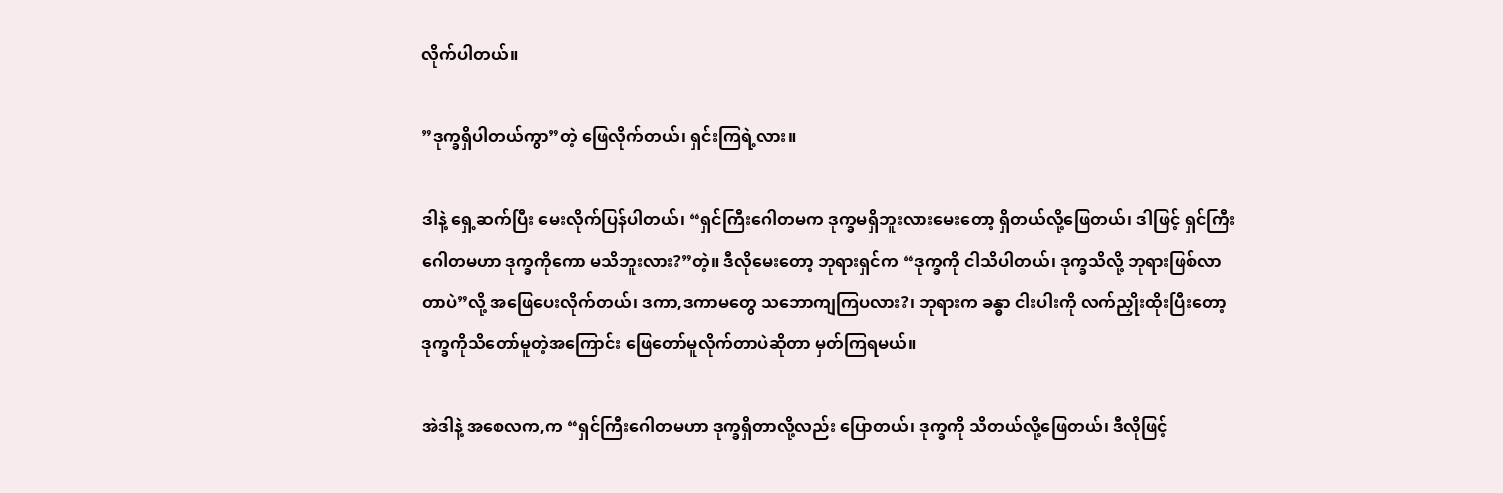လိုက်ပါတယ်။

”ဒုက္ခရှိပါတယ်ကွာ”တဲ့ ဖြေလိုက်တယ်၊ ရှင်းကြရဲ့လား။

ဒါနဲ့ ရှေ့ဆက်ပြီး မေးလိုက်ပြန်ပါတယ်၊ “ရှင်ကြီးဂေါတမက ဒုက္ခမရှိဘူးလားမေးတော့ ရှိတယ်လို့ဖြေတယ်၊ ဒါဖြင့် ရှင်ကြီးဂေါတမဟာ ဒုက္ခကိုကော မသိဘူးလား?”တဲ့။ ဒီလိုမေးတော့ ဘုရားရှင်က “ဒုက္ခကို ငါသိပါတယ်၊ ဒုက္ခသိလို့ ဘုရားဖြစ်လာတာပဲ”လို့ အဖြေပေးလိုက်တယ်၊ ဒကာ,ဒကာမတွေ သဘောကျကြပလား?၊ ဘုရားက ခန္ဓာ ငါးပါးကို လက်ညှိုးထိုးပြီးတော့ ဒုက္ခကိုသိတော်မူတဲ့အကြောင်း ဖြေတော်မူလိုက်တာပဲဆိုတာ မှတ်ကြရမယ်။

အဲဒါနဲ့ အစေလက,က “ရှင်ကြီးဂေါတမဟာ ဒုက္ခရှိတာလို့လည်း ပြောတယ်၊ ဒုက္ခကို သိတယ်လို့ဖြေတယ်၊ ဒီလိုဖြင့်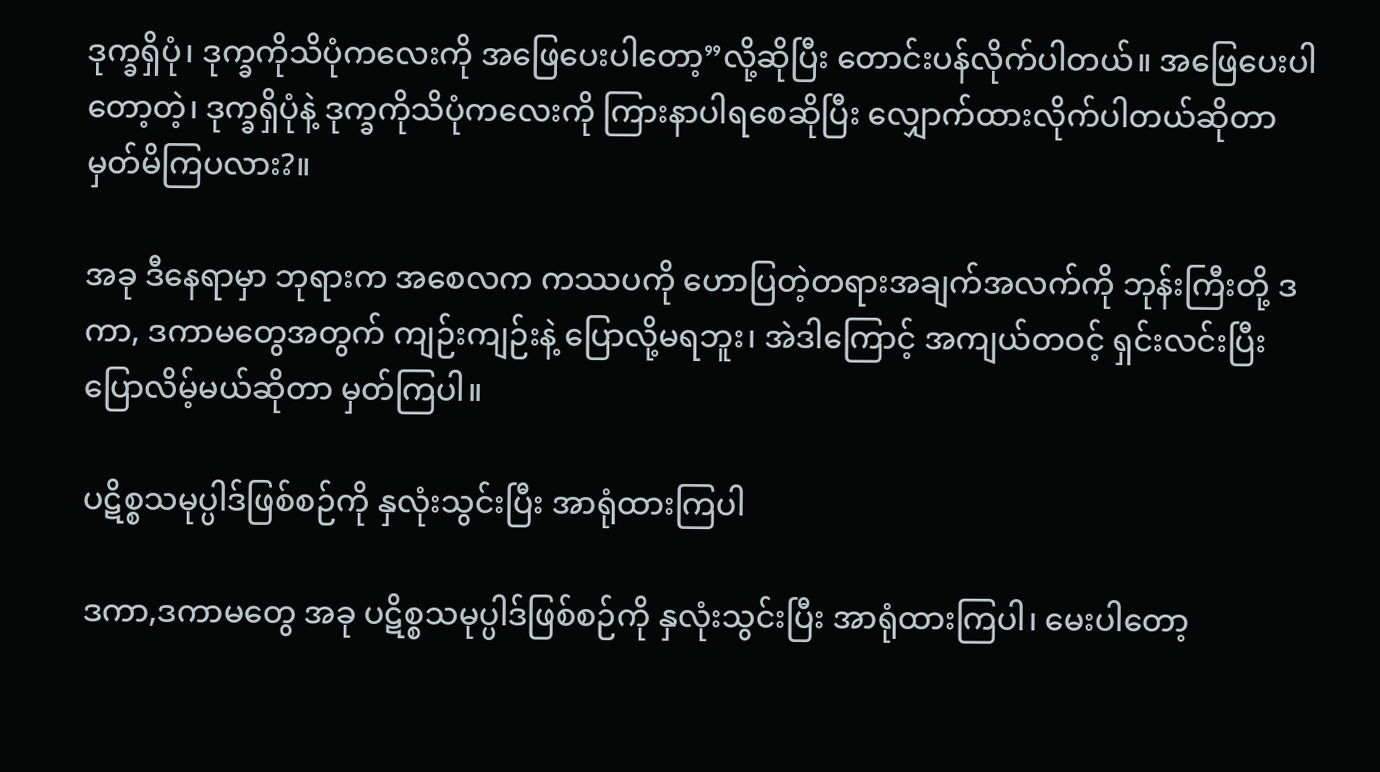ဒုက္ခရှိပုံ၊ ဒုက္ခကိုသိပုံကလေးကို အဖြေပေးပါတော့”လို့ဆိုပြီး တောင်းပန်လိုက်ပါတယ်။ အဖြေပေးပါတော့တဲ့၊ ဒုက္ခရှိပုံနဲ့ ဒုက္ခကိုသိပုံကလေးကို ကြားနာပါရစေဆိုပြီး လျှောက်ထားလိုက်ပါတယ်ဆိုတာ မှတ်မိကြပလား?။

အခု ဒီနေရာမှာ ဘုရားက အစေလက ကဿပကို ဟောပြတဲ့တရားအချက်အလက်ကို ဘုန်းကြီးတို့ ဒကာ, ဒကာမတွေအတွက် ကျဉ်းကျဉ်းနဲ့ ပြောလို့မရဘူး၊ အဲဒါကြောင့် အကျယ်တဝင့် ရှင်းလင်းပြီး ပြောလိမ့်မယ်ဆိုတာ မှတ်ကြပါ။

ပဋိစ္စသမုပ္ပါဒ်ဖြစ်စဉ်ကို နှလုံးသွင်းပြီး အာရုံထားကြပါ

ဒကာ,ဒကာမတွေ အခု ပဋိစ္စသမုပ္ပါဒ်ဖြစ်စဉ်ကို နှလုံးသွင်းပြီး အာရုံထားကြပါ၊ မေးပါတော့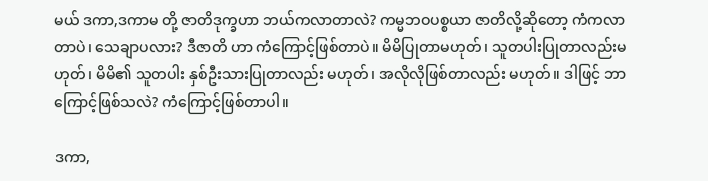မယ် ဒကာ,ဒကာမ တို့ ဇာတိဒုက္ခဟာ ဘယ်ကလာတာလဲ? ကမ္မဘဝပစ္စယာ ဇာတိလို့ဆိုတော့ ကံကလာတာပဲ၊ သေချာပလား? ဒီဇာတိ ဟာ ကံကြောင့်ဖြစ်တာပဲ။ မိမိပြုတာမဟုတ်၊ သူတပါးပြုတာလည်းမဟုတ်၊ မိမိ၏ သူတပါး နှစ်ဦးသားပြုတာလည်း မဟုတ်၊ အလိုလိုဖြစ်တာလည်း မဟုတ်။ ဒါဖြင့် ဘာကြောင့်ဖြစ်သလဲ? ကံကြောင့်ဖြစ်တာပါ။

ဒကာ,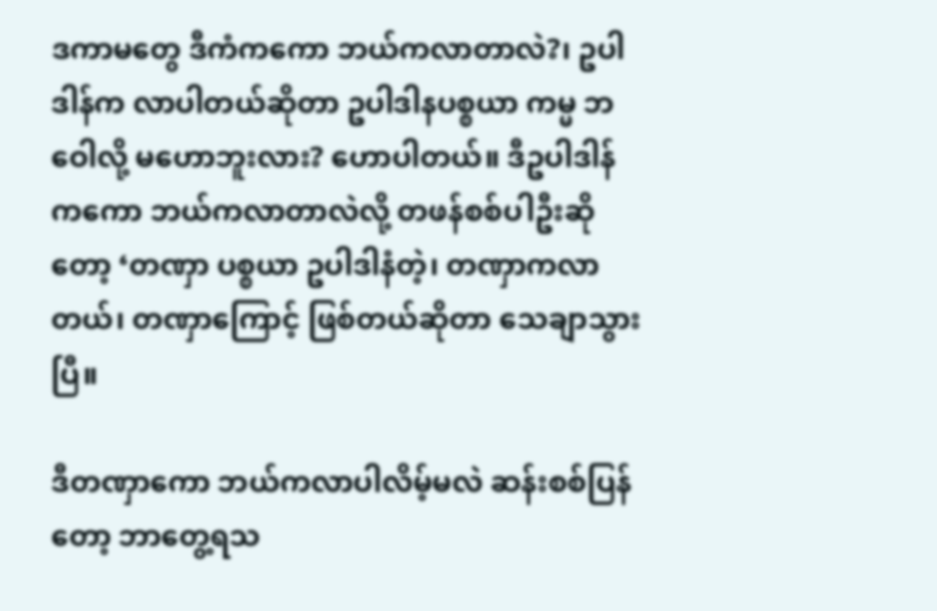ဒကာမတွေ ဒီကံကကော ဘယ်ကလာတာလဲ?၊ ဥပါဒါန်က လာပါတယ်ဆိုတာ ဥပါဒါနပစ္စယာ ကမ္မ ဘဝေါလို့ မဟောဘူးလား? ဟောပါတယ်။ ဒီဥပါဒါန်ကကော ဘယ်ကလာတာလဲလို့ တဖန်စစ်ပါဦးဆိုတော့ ‘တဏှာ ပစ္စယာ ဥပါဒါနံတဲ့၊ တဏှာကလာတယ်၊ တဏှာကြောင့် ဖြစ်တယ်ဆိုတာ သေချာသွားပြီ။

ဒီတဏှာကော ဘယ်ကလာပါလိမ့်မလဲ ဆန်းစစ်ပြန်တော့ ဘာတွေ့ရသ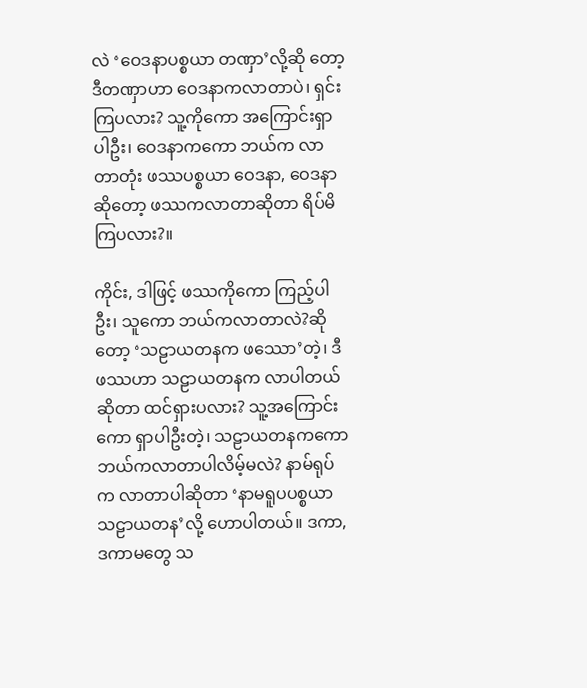လဲ ‘ဝေဒနာပစ္စယာ တဏှာ’လို့ဆို တော့ ဒီတဏှာဟာ ဝေဒနာကလာတာပဲ၊ ရှင်းကြပလား? သူ့ကိုကော အကြောင်းရှာပါဦး၊ ဝေဒနာကကော ဘယ်က လာတာတုံး ဖဿပစ္စယာ ဝေဒနာ, ဝေဒနာဆိုတော့ ဖဿကလာတာဆိုတာ ရိပ်မိကြပလား?။

ကိုင်း, ဒါဖြင့် ဖဿကိုကော ကြည့်ပါဦး၊ သူကော ဘယ်ကလာတာလဲ?ဆိုတော့ ‘သဠာယတနက ဖဿော’တဲ့၊ ဒီဖဿဟာ သဠာယတနက လာပါတယ်ဆိုတာ ထင်ရှားပလား? သူ့အကြောင်းကော ရှာပါဦးတဲ့၊ သဠာယတနကကော ဘယ်ကလာတာပါလိမ့်မလဲ? နာမ်ရုပ်က လာတာပါဆိုတာ ‘နာမရူပပစ္စယာ သဠာယတန’လို့ ဟောပါတယ်။ ဒကာ, ဒကာမတွေ သ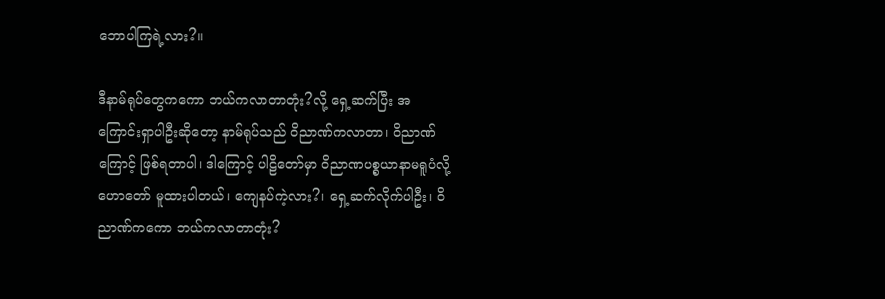ဘောပါကြရဲ့လား?။

ဒီနာမ်ရုပ်တွေကကော ဘယ်ကလာတာတုံး?လို့ ရှေ့ဆက်ပြီး အကြောင်းရှာပါဦးဆိုတော့ နာမ်ရုပ်သည် ဝိညာဏ်ကလာတာ၊ ဝိညာဏ်ကြောင့် ဖြစ်ရတာပါ၊ ဒါကြောင့် ပါဠိတော်မှာ ဝိညာဏပစ္စယာနာမရူပံလို့ ဟောတော် မူထားပါတယ်၊ ကျေနပ်ကဲ့လား?၊ ရှေ့ဆက်လိုက်ပါဦး၊ ဝိညာဏ်ကကော ဘယ်ကလာတာတုံး?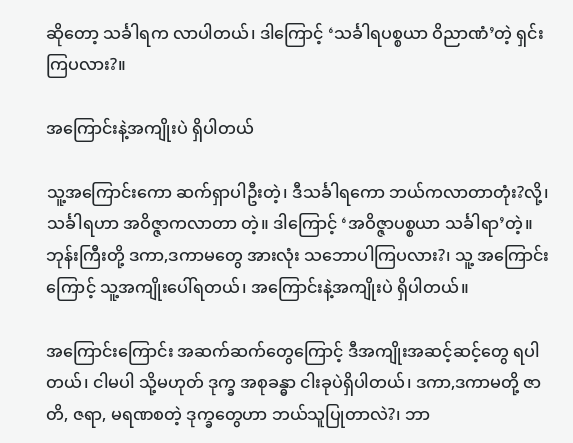ဆိုတော့ သင်္ခါရက လာပါတယ်၊ ဒါကြောင့် ‘သင်္ခါရပစ္စယာ ဝိညာဏံ’တဲ့ ရှင်းကြပလား?။

အကြောင်းနဲ့အကျိုးပဲ ရှိပါတယ်

သူ့အကြောင်းကော ဆက်ရှာပါဦးတဲ့၊ ဒီသင်္ခါရကော ဘယ်ကလာတာတုံး?လို့၊ သင်္ခါရဟာ အဝိဇ္ဇာကလာတာ တဲ့။ ဒါကြောင့် ‘အဝိဇ္ဇာပစ္စယာ သင်္ခါရာ’တဲ့။ ဘုန်းကြီးတို့ ဒကာ,ဒကာမတွေ အားလုံး သဘောပါကြပလား?၊ သူ့ အကြောင်းကြောင့် သူ့အကျိုးပေါ်ရတယ်၊ အကြောင်းနဲ့အကျိုးပဲ ရှိပါတယ်။

အကြောင်းကြောင်း အဆက်ဆက်တွေကြောင့် ဒီအကျိုးအဆင့်ဆင့်တွေ ရပါတယ်၊ ငါမပါ သို့မဟုတ် ဒုက္ခ အစုခန္ဓာ ငါးခုပဲရှိပါတယ်၊ ဒကာ,ဒကာမတို့ ဇာတိ, ဇရာ, မရဏစတဲ့ ဒုက္ခတွေဟာ ဘယ်သူပြုတာလဲ?၊ ဘာ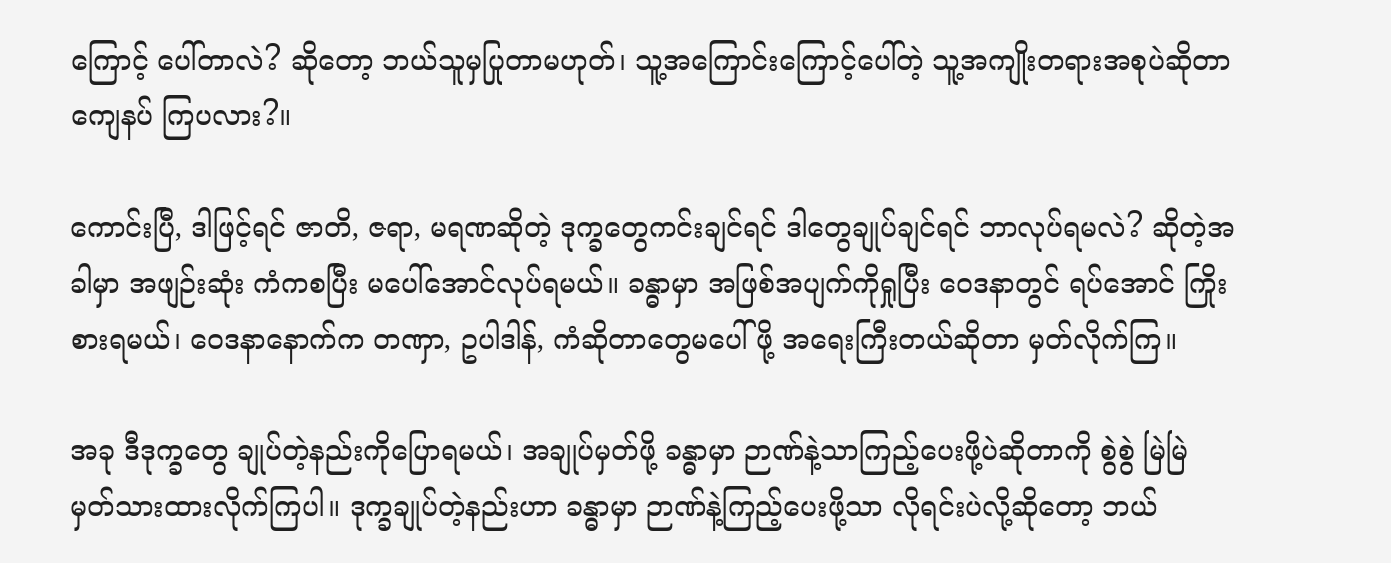ကြောင့် ပေါ်တာလဲ? ဆိုတော့ ဘယ်သူမှပြုတာမဟုတ်၊ သူ့အကြောင်းကြောင့်ပေါ်တဲ့ သူ့အကျိုးတရားအစုပဲဆိုတာ ကျေနပ် ကြပလား?။

ကောင်းပြီ, ဒါဖြင့်ရင် ဇာတိ, ဇရာ, မရဏဆိုတဲ့ ဒုက္ခတွေကင်းချင်ရင် ဒါတွေချုပ်ချင်ရင် ဘာလုပ်ရမလဲ? ဆိုတဲ့အခါမှာ အဖျဉ်းဆုံး ကံကစပြီး မပေါ်အောင်လုပ်ရမယ်။ ခန္ဓာမှာ အဖြစ်အပျက်ကိုရှုပြီး ဝေဒနာတွင် ရပ်အောင် ကြိုးစားရမယ်၊ ဝေဒနာနောက်က တဏှာ, ဥပါဒါန်, ကံဆိုတာတွေမပေါ်ဖို့ အရေးကြီးတယ်ဆိုတာ မှတ်လိုက်ကြ။

အခု ဒီဒုက္ခတွေ ချုပ်တဲ့နည်းကိုပြောရမယ်၊ အချုပ်မှတ်ဖို့ ခန္ဓာမှာ ဉာဏ်နဲ့သာကြည့်ပေးဖို့ပဲဆိုတာကို စွဲစွဲ မြဲမြဲ မှတ်သားထားလိုက်ကြပါ။ ဒုက္ခချုပ်တဲ့နည်းဟာ ခန္ဓာမှာ ဉာဏ်နဲ့ကြည့်ပေးဖို့သာ လိုရင်းပဲလို့ဆိုတော့ ဘယ်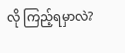လို ကြည့်ရမှာလဲ?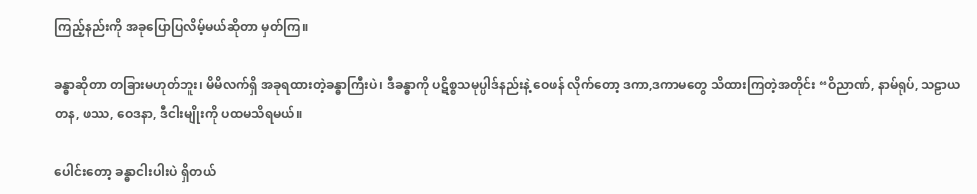ကြည့်နည်းကို အခုပြောပြလိမ့်မယ်ဆိုတာ မှတ်ကြ။

ခန္ဓာဆိုတာ တခြားမဟုတ်ဘူး၊ မိမိလက်ရှိ အခုရထားတဲ့ခန္ဓာကြီးပဲ၊ ဒီခန္ဓာကို ပဋိစ္စသမုပ္ပါဒ်နည်းနဲ့ ဝေဖန် လိုက်တော့ ဒကာ,ဒကာမတွေ သိထားကြတဲ့အတိုင်း “ဝိညာဏ်, နာမ်ရုပ်, သဠာယတန, ဖဿ, ဝေဒနာ, ဒီငါးမျိုးကို ပထမသိရမယ်။

ပေါင်းတော့ ခန္ဓာငါးပါးပဲ ရှိတယ်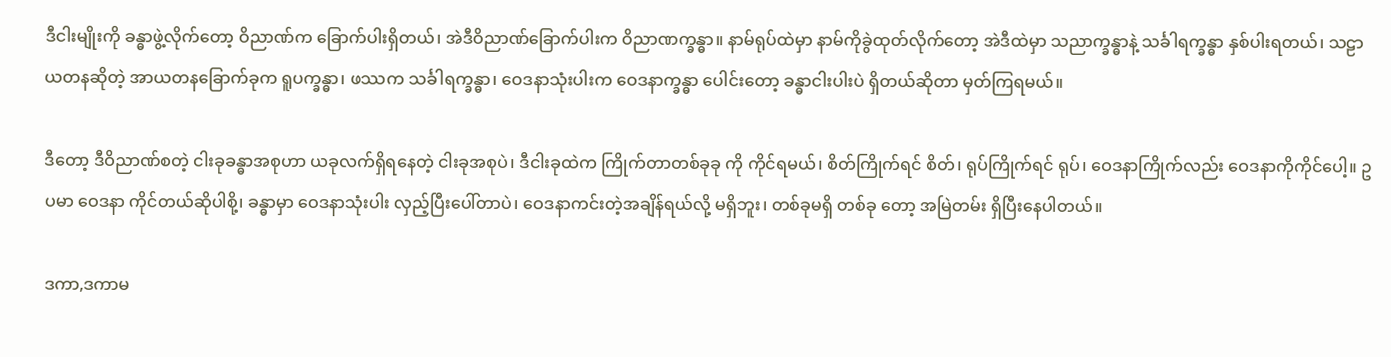ဒီငါးမျိုးကို ခန္ဓာဖွဲ့လိုက်တော့ ဝိညာဏ်က ခြောက်ပါးရှိတယ်၊ အဲဒီဝိညာဏ်ခြောက်ပါးက ဝိညာဏက္ခန္ဓာ။ နာမ်ရုပ်ထဲမှာ နာမ်ကိုခွဲထုတ်လိုက်တော့ အဲဒီထဲမှာ သညာက္ခန္ဓာနဲ့ သင်္ခါရက္ခန္ဓာ နှစ်ပါးရတယ်၊ သဠာယတနဆိုတဲ့ အာယတနခြောက်ခုက ရူပက္ခန္ဓာ၊ ဖဿက သင်္ခါရက္ခန္ဓာ၊ ဝေဒနာသုံးပါးက ဝေဒနာက္ခန္ဓာ ပေါင်းတော့ ခန္ဓာငါးပါးပဲ ရှိတယ်ဆိုတာ မှတ်ကြရမယ်။

ဒီတော့ ဒီဝိညာဏ်စတဲ့ ငါးခုခန္ဓာအစုဟာ ယခုလက်ရှိရနေတဲ့ ငါးခုအစုပဲ၊ ဒီငါးခုထဲက ကြိုက်တာတစ်ခုခု ကို ကိုင်ရမယ်၊ စိတ်ကြိုက်ရင် စိတ်၊ ရုပ်ကြိုက်ရင် ရုပ်၊ ဝေဒနာကြိုက်လည်း ဝေဒနာကိုကိုင်ပေါ့။ ဥပမာ ဝေဒနာ ကိုင်တယ်ဆိုပါစို့၊ ခန္ဓာမှာ ဝေဒနာသုံးပါး လှည့်ပြီးပေါ်တာပဲ၊ ဝေဒနာကင်းတဲ့အချိန်ရယ်လို့ မရှိဘူး၊ တစ်ခုမရှိ တစ်ခု တော့ အမြဲတမ်း ရှိပြီးနေပါတယ်။

ဒကာ,ဒကာမ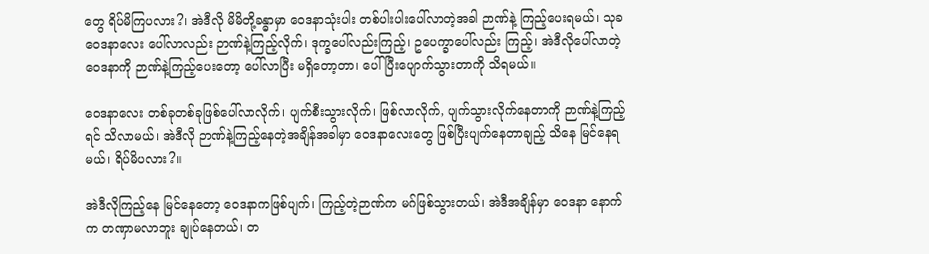တွေ ရိပ်မိကြပလား?၊ အဲဒီလို မိမိတို့ခန္ဓာမှာ ဝေဒနာသုံးပါး တစ်ပါးပါးပေါ်လာတဲ့အခါ ဉာဏ်နဲ့ ကြည့်ပေးရမယ်၊ သုခဝေဒနာလေး ပေါ်လာလည်း ဉာဏ်နဲ့ကြည့်လိုက်၊ ဒုက္ခပေါ်လည်းကြည့်၊ ဥပေက္ခာပေါ်လည်း ကြည့်၊ အဲဒီလိုပေါ်လာတဲ့ ဝေဒနာကို ဉာဏ်နဲ့ကြည့်ပေးတော့ ပေါ်လာပြီး မရှိတော့တာ၊ ပေါ်ပြီးပျောက်သွားတာကို သိရမယ်။

ဝေဒနာလေး တစ်ခုတစ်ခုဖြစ်ပေါ်လာလိုက်၊ ပျက်စီးသွားလိုက်၊ ဖြစ်လာလိုက်, ပျက်သွားလိုက်နေတာကို ဉာဏ်နဲ့ကြည့်ရင် သိလာမယ်၊ အဲဒီလို ဉာဏ်နဲ့ကြည့်နေတဲ့အချိန်အခါမှာ ဝေဒနာလေးတွေ ဖြစ်ပြီးပျက်နေတာချည့် သိနေ မြင်နေရမယ်၊ ရိပ်မိပလား?။

အဲဒီလိုကြည့်နေ မြင်နေတော့ ဝေဒနာကဖြစ်ပျက်၊ ကြည့်တဲ့ဉာဏ်က မဂ်ဖြစ်သွားတယ်၊ အဲဒီအချိန်မှာ ဝေဒနာ နောက်က တဏှာမလာဘူး ချုပ်နေတယ်၊ တ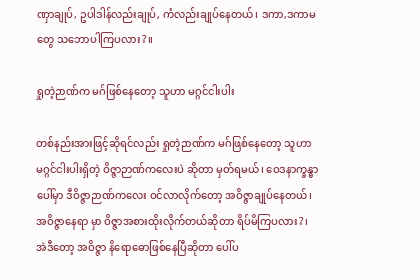ဏှာချုပ်, ဥပါဒါန်လည်းချုပ်, ကံလည်းချုပ်နေတယ်၊ ဒကာ,ဒကာမတွေ သဘောပါကြပလား?။

ရှုတဲ့ဉာဏ်က မဂ်ဖြစ်နေတော့ သူဟာ မဂ္ဂင်ငါးပါး

တစ်နည်းအားဖြင့်ဆိုရင်လည်း ရှုတဲ့ဉာဏ်က မဂ်ဖြစ်နေတော့ သူဟာ မဂ္ဂင်ငါးပါးရှိတဲ့ ဝိဇ္ဇာဉာဏ်ကလေးပဲ ဆိုတာ မှတ်ရမယ်၊ ဝေဒနာက္ခန္ဓာပေါ်မှာ ဒီဝိဇ္ဇာဉာဏ်ကလေး ဝင်လာလိုက်တော့ အဝိဇ္ဇာချုပ်နေတယ်၊ အဝိဇ္ဇာနေရာ မှာ ဝိဇ္ဇာအစားထိုးလိုက်တယ်ဆိုတာ ရိပ်မိကြပလား?၊ အဲဒီတော့ အဝိဇ္ဇာ နိရောဓောဖြစ်နေပြီဆိုတာ ပေါ်ပ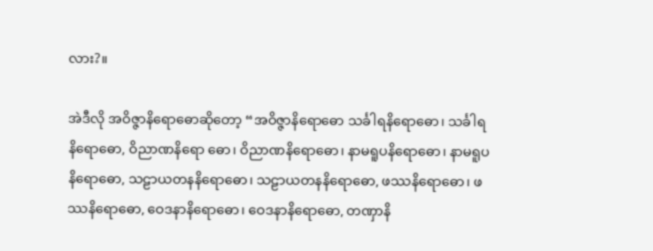လား?။

အဲဒီလို အဝိဇ္ဇာနိရောဓောဆိုတော့ “အဝိဇ္ဇာနိရောဓော သင်္ခါရနိရောဓော၊ သင်္ခါရနိရောဓော, ဝိညာဏနိရော ဓော၊ ဝိညာဏနိရောဓော၊ နာမရူပနိရောဓော၊ နာမရူပနိရောဓော, သဠာယတနနိရောဓော၊ သဠာယတနနိရောဓော, ဖဿနိရောဓော၊ ဖဿနိရောဓော, ဝေဒနာနိရောဓော၊ ဝေဒနာနိရောဓော, တဏှာနိ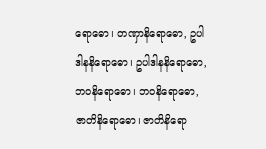ရောဓော၊ တဏှာနိရောဓော, ဥပါဒါနနိရောဓော၊ ဥပါဒါနနိရောဓော, ဘဝနိရောဓော၊ ဘဝနိရောဓော, ဇာတိနိရောဓော၊ ဇာတိနိရော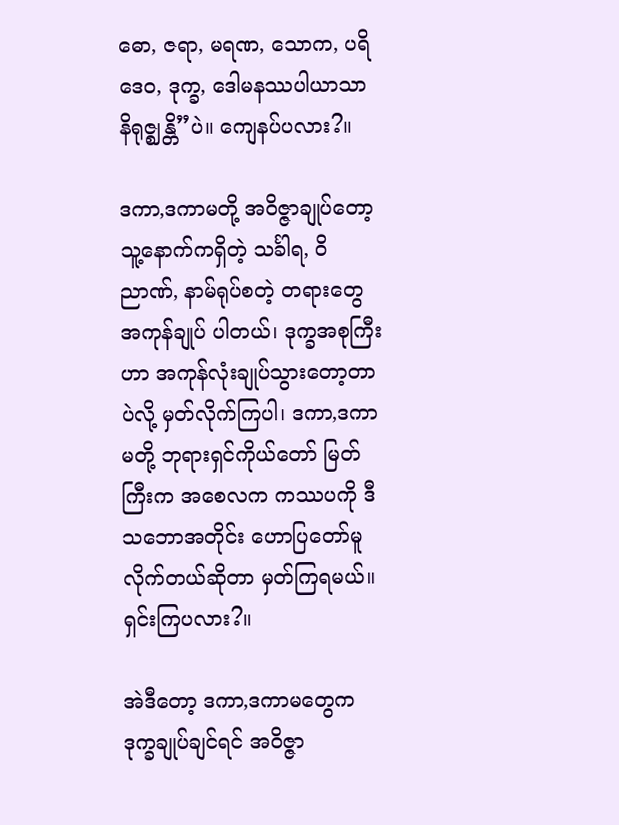ဓော, ဇရာ, မရဏ, သောက, ပရိဒေဝ, ဒုက္ခ, ဒေါမနဿပါယာသာ နိရုဇ္ဈန္တိ”ပဲ။ ကျေနပ်ပလား?။

ဒကာ,ဒကာမတို့ အဝိဇ္ဇာချုပ်တော့ သူ့နောက်ကရှိတဲ့ သင်္ခါရ, ဝိညာဏ်, နာမ်ရုပ်စတဲ့ တရားတွေ အကုန်ချုပ် ပါတယ်၊ ဒုက္ခအစုကြီးဟာ အကုန်လုံးချုပ်သွားတော့တာပဲလို့ မှတ်လိုက်ကြပါ၊ ဒကာ,ဒကာမတို့ ဘုရားရှင်ကိုယ်တော် မြတ်ကြီးက အစေလက ကဿပကို ဒီသဘောအတိုင်း ဟောပြတော်မူလိုက်တယ်ဆိုတာ မှတ်ကြရမယ်။ ရှင်းကြပလား?။

အဲဒီတော့ ဒကာ,ဒကာမတွေက ဒုက္ခချုပ်ချင်ရင် အဝိဇ္ဇာ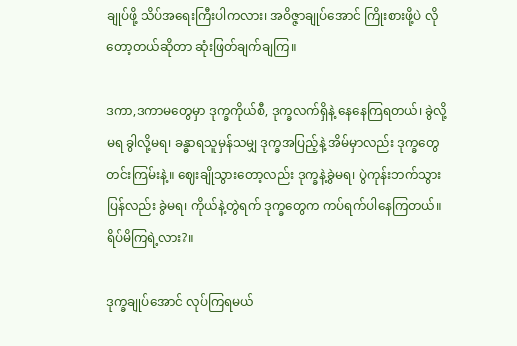ချုပ်ဖို့ သိပ်အရေးကြီးပါကလား၊ အဝိဇ္ဇာချုပ်အောင် ကြိုးစားဖို့ပဲ လိုတော့တယ်ဆိုတာ ဆုံးဖြတ်ချက်ချကြ။

ဒကာ,ဒကာမတွေမှာ ဒုက္ခကိုယ်စီ, ဒုက္ခလက်ရှိနဲ့ နေနေကြရတယ်၊ ခွဲလို့မရ ခွါလို့မရ၊ ခန္ဓာရသူမှန်သမျှ ဒုက္ခအပြည့်နဲ့ အိမ်မှာလည်း ဒုက္ခတွေတင်းကြမ်းနဲ့။ ဈေးချိုသွားတော့လည်း ဒုက္ခနဲ့ခွဲမရ၊ ပွဲကုန်းဘက်သွားပြန်လည်း ခွဲမရ၊ ကိုယ်နဲ့တွဲရက် ဒုက္ခတွေက ကပ်ရက်ပါနေကြတယ်။ ရိပ်မိကြရဲ့လား?။

ဒုက္ခချုပ်အောင် လုပ်ကြရမယ်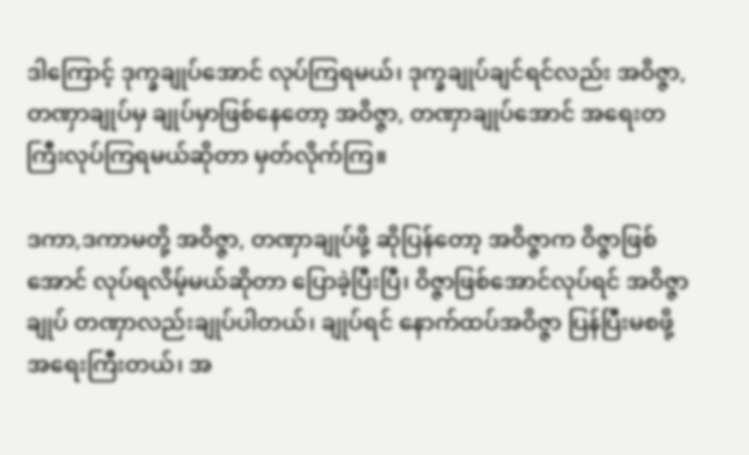ဒါကြောင့် ဒုက္ခချုပ်အောင် လုပ်ကြရမယ်၊ ဒုက္ခချုပ်ချင်ရင်လည်း အဝိဇ္ဇာ, တဏှာချုပ်မှ ချုပ်မှာဖြစ်နေတော့ အဝိဇ္ဇာ, တဏှာချုပ်အောင် အရေးတကြီးလုပ်ကြရမယ်ဆိုတာ မှတ်လိုက်ကြ။

ဒကာ,ဒကာမတို့ အဝိဇ္ဇာ, တဏှာချုပ်ဖို့ ဆိုပြန်တော့ အဝိဇ္ဇာက ဝိဇ္ဇာဖြစ်အောင် လုပ်ရလိမ့်မယ်ဆိုတာ ပြောခဲ့ပြီးပြီ၊ ဝိဇ္ဇာဖြစ်အောင်လုပ်ရင် အဝိဇ္ဇာချုပ် တဏှာလည်းချုပ်ပါတယ်၊ ချုပ်ရင် နောက်ထပ်အဝိဇ္ဇာ ပြန်ပြီးမစဖို့ အရေးကြီးတယ်၊ အ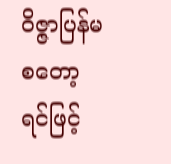ဝိဇ္ဇာပြန်မစတော့ရင်ဖြင့်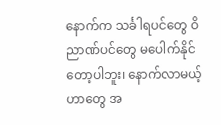နောက်က သင်္ခါရပင်တွေ ဝိညာဏ်ပင်တွေ မပေါက်နိုင်တော့ပါဘူး၊ နောက်လာမယ့်ဟာတွေ အ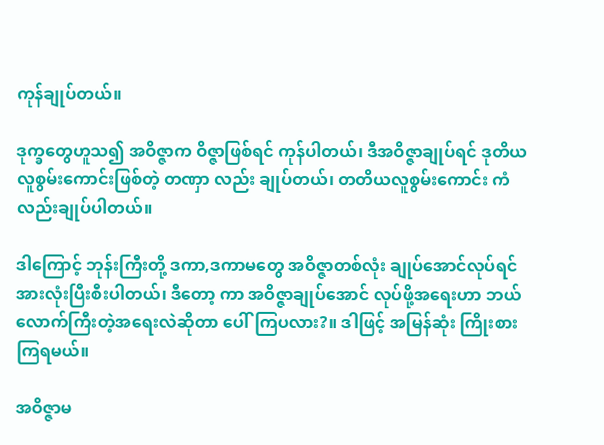ကုန်ချုပ်တယ်။

ဒုက္ခတွေဟူသ၍ အဝိဇ္ဇာက ဝိဇ္ဇာဖြစ်ရင် ကုန်ပါတယ်၊ ဒီအဝိဇ္ဇာချုပ်ရင် ဒုတိယလူစွမ်းကောင်းဖြစ်တဲ့ တဏှာ လည်း ချုပ်တယ်၊ တတိယလူစွမ်းကောင်း ကံလည်းချုပ်ပါတယ်။

ဒါကြောင့် ဘုန်းကြီးတို့ ဒကာ,ဒကာမတွေ အဝိဇ္ဇာတစ်လုံး ချုပ်အောင်လုပ်ရင် အားလုံးပြီးစီးပါတယ်၊ ဒီတော့ ကာ အဝိဇ္ဇာချုပ်အောင် လုပ်ဖို့အရေးဟာ ဘယ်လောက်ကြီးတဲ့အရေးလဲဆိုတာ ပေါ်ကြပလား?။ ဒါဖြင့် အမြန်ဆုံး ကြိုးစားကြရမယ်။

အဝိဇ္ဇာမ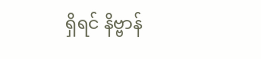ရှိရင် နိဗ္ဗာန်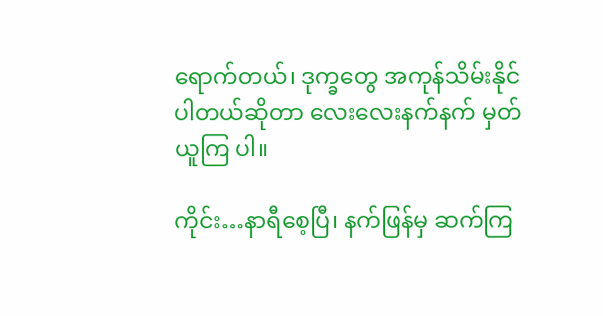ရောက်တယ်၊ ဒုက္ခတွေ အကုန်သိမ်းနိုင်ပါတယ်ဆိုတာ လေးလေးနက်နက် မှတ်ယူကြ ပါ။

ကိုင်း…နာရီစေ့ပြီ၊ နက်ဖြန်မှ ဆက်ကြ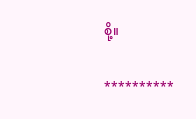စို့။

**********